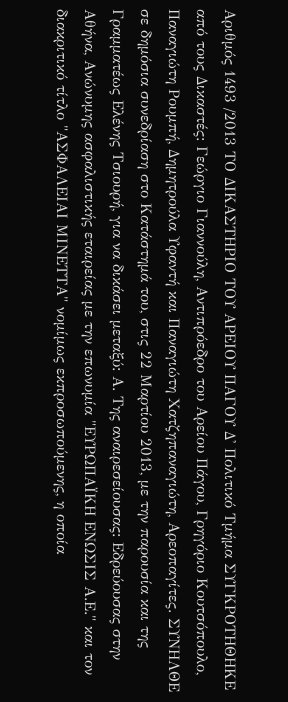Αριθμός 1493 /2013 ΤΟ ΔΙΚΑΣΤΗΡΙΟ ΤΟΥ ΑΡΕΙΟΥ ΠΑΓΟΥ Δ' Πολιτικό Τμήμα ΣΥΓΚΡΟΤΗΘΗΚΕ από τους Δικαστές: Γεώργιο Γιαννούλη, Αντιπρόεδρο του Αρείου Πάγου, Γρηγόριο Κουτσόπουλο, Παναγιώτη Ρουμπή, Δημητρούλα Υφαντή και Παναγιώτη Χατζηπαναγιώτη, Αρεοπαγίτες. ΣΥΝΗΛΘΕ σε δημόσια συνεδρίαση στο Κατάστημά του, στις 22 Μαρτίου 2013, με την παρουσία και της Γραμματέως Ελένης Τσιουρή, για να δικάσει μεταξύ: Α. Της αναιρεσείουσας: Εδρεύουσας στην Αθήνα, Ανώνυμης ασφαλιστικής εταιρείας με την επωνυμία "ΕΥΡΩΠΑΪΚΗ ΕΝΩΣΙΣ Α.Ε." και τον διακριτικό τίτλο "ΑΣΦΑΛΕΙΑΙ ΜΙΝΕΤΤΑ" νομίμως εκπροσωπούμενης, η οποία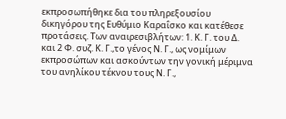εκπροσωπήθηκε δια του πληρεξουσίου δικηγόρου της Ευθύμιο Καραΐσκο και κατέθεσε προτάσεις. Των αναιρεσιβλήτων: 1. Κ. Γ. του Δ. και 2 Φ. συζ. Κ. Γ.,το γένος Ν. Γ., ως νομίμων εκπροσώπων και ασκούντων την γονική μέριμνα του ανηλίκου τέκνου τους Ν. Γ.,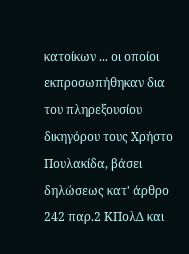κατοίκων ... οι οποίοι εκπροσωπήθηκαν δια του πληρεξουσίου δικηγόρου τους Χρήστο Πουλακίδα, βάσει δηλώσεως κατ' άρθρο 242 παρ.2 ΚΠολΔ και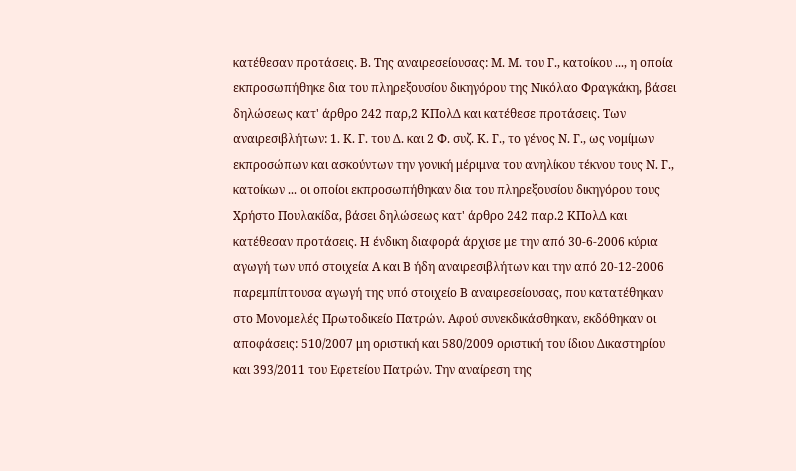κατέθεσαν προτάσεις. Β. Της αναιρεσείουσας: Μ. Μ. του Γ., κατοίκου ..., η οποία εκπροσωπήθηκε δια του πληρεξουσίου δικηγόρου της Νικόλαο Φραγκάκη, βάσει δηλώσεως κατ' άρθρο 242 παρ,2 ΚΠολΔ και κατέθεσε προτάσεις. Των αναιρεσιβλήτων: 1. Κ. Γ. του Δ. και 2 Φ. συζ. Κ. Γ., το γένος Ν. Γ., ως νομίμων εκπροσώπων και ασκούντων την γονική μέριμνα του ανηλίκου τέκνου τους Ν. Γ., κατοίκων ... οι οποίοι εκπροσωπήθηκαν δια του πληρεξουσίου δικηγόρου τους Χρήστο Πουλακίδα, βάσει δηλώσεως κατ' άρθρο 242 παρ.2 ΚΠολΔ και κατέθεσαν προτάσεις. Η ένδικη διαφορά άρχισε με την από 30-6-2006 κύρια αγωγή των υπό στοιχεία Α και Β ήδη αναιρεσιβλήτων και την από 20-12-2006 παρεμπίπτουσα αγωγή της υπό στοιχείο Β αναιρεσείουσας, που κατατέθηκαν στο Μονομελές Πρωτοδικείο Πατρών. Αφού συνεκδικάσθηκαν, εκδόθηκαν οι αποφάσεις: 510/2007 μη οριστική και 580/2009 οριστική του ίδιου Δικαστηρίου και 393/2011 του Εφετείου Πατρών. Την αναίρεση της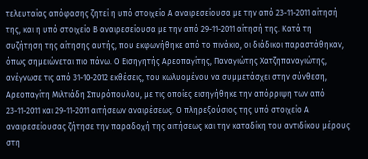τελευταίας απόφασης ζητεί η υπό στοιχείο Α αναιρεσείουσα με την από 23-11-2011 αίτησή της, και η υπό στοιχείο Β αναιρεσείουσα με την από 29-11-2011 αίτησή της. Κατά τη συζήτηση της αίτησης αυτής, που εκφωνήθηκε από το πινάκιο, οι διάδικοι παραστάθηκαν, όπως σημειώνεται πιο πάνω. Ο Εισηγητής Αρεοπαγίτης, Παναγιώτης Χατζηπαναγιώτης, ανέγνωσε τις από 31-10-2012 εκθέσεις, του κωλυομένου να συμμετάσχει στην σύνθεση, Αρεοπαγίτη Μιλτιάδη Σπυρόπουλου, με τις οποίες εισηγήθηκε την απόρριψη των από 23-11-2011 και 29-11-2011 αιτήσεων αναιρέσεως. Ο πληρεξούσιος της υπό στοιχείο Α αναιρεσείουσας ζήτησε την παραδοχή της αιτήσεως και την καταδίκη του αντιδίκου μέρους στη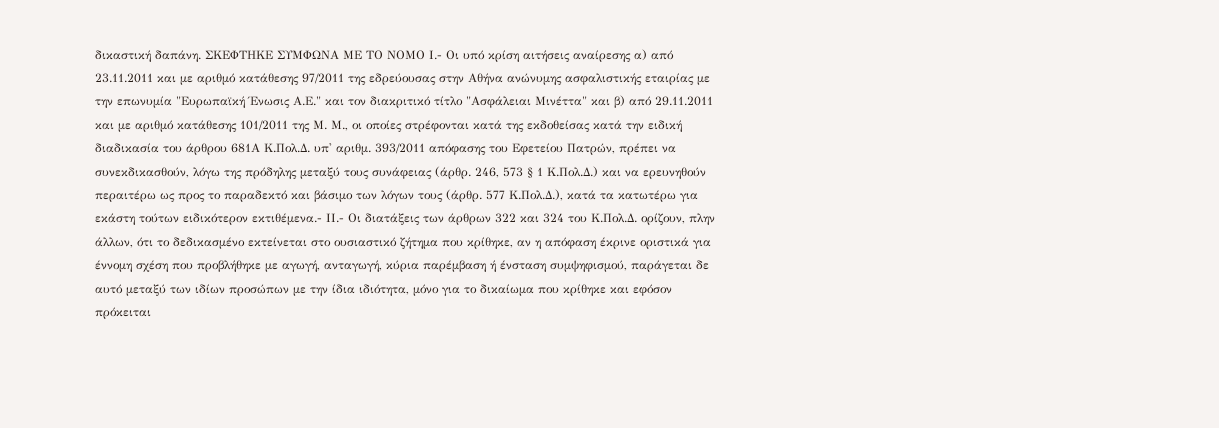δικαστική δαπάνη. ΣΚΕΦΤΗΚΕ ΣΥΜΦΩΝΑ ΜΕ ΤΟ ΝΟΜΟ Ι.- Οι υπό κρίση αιτήσεις αναίρεσης α) από 23.11.2011 και με αριθμό κατάθεσης 97/2011 της εδρεύουσας στην Αθήνα ανώνυμης ασφαλιστικής εταιρίας με την επωνυμία "Ευρωπαϊκή Ένωσις Α.Ε." και τον διακριτικό τίτλο "Ασφάλειαι Μινέττα" και β) από 29.11.2011 και με αριθμό κατάθεσης 101/2011 της Μ. Μ., οι οποίες στρέφονται κατά της εκδοθείσας κατά την ειδική διαδικασία του άρθρου 681Α Κ.Πολ.Δ. υπ' αριθμ. 393/2011 απόφασης του Εφετείου Πατρών, πρέπει να συνεκδικασθούν, λόγω της πρόδηλης μεταξύ τους συνάφειας (άρθρ. 246, 573 § 1 Κ.Πολ.Δ.) και να ερευνηθούν περαιτέρω ως προς το παραδεκτό και βάσιμο των λόγων τους (άρθρ. 577 Κ.Πολ.Δ.), κατά τα κατωτέρω για εκάστη τούτων ειδικότερον εκτιθέμενα.- ΙΙ.- Οι διατάξεις των άρθρων 322 και 324 του Κ.Πολ.Δ. ορίζουν, πλην άλλων, ότι το δεδικασμένο εκτείνεται στο ουσιαστικό ζήτημα που κρίθηκε, αν η απόφαση έκρινε οριστικά για έννομη σχέση που προβλήθηκε με αγωγή, ανταγωγή, κύρια παρέμβαση ή ένσταση συμψηφισμού, παράγεται δε αυτό μεταξύ των ιδίων προσώπων με την ίδια ιδιότητα, μόνο για το δικαίωμα που κρίθηκε και εφόσον πρόκειται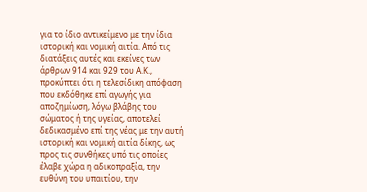για το ίδιο αντικείμενο με την ίδια ιστορική και νομική αιτία. Από τις διατάξεις αυτές και εκείνες των άρθρων 914 και 929 του Α.Κ., προκύπτει ότι η τελεσίδικη απόφαση που εκδόθηκε επί αγωγής για αποζημίωση, λόγω βλάβης του σώματος ή της υγείας, αποτελεί δεδικασμένο επί της νέας με την αυτή ιστορική και νομική αιτία δίκης, ως προς τις συνθήκες υπό τις οποίες έλαβε χώρα η αδικοπραξία, την ευθύνη του υπαιτίου, την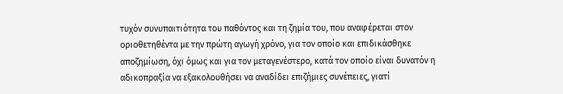τυχόν συνυπαιτιότητα του παθόντος και τη ζημία του, που αναφέρεται στον οριοθετηθέντα με την πρώτη αγωγή χρόνο, για τον οποίο και επιδικάσθηκε αποζημίωση, όχι όμως και για τον μεταγενέστερο, κατά τον οποίο είναι δυνατόν η αδικοπραξία να εξακολουθήσει να αναδίδει επιζήμιες συνέπειες, γιατί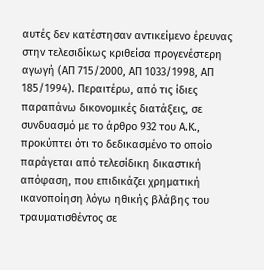αυτές δεν κατέστησαν αντικείμενο έρευνας στην τελεσιδίκως κριθείσα προγενέστερη αγωγή (ΑΠ 715/2000, ΑΠ 1033/1998, ΑΠ 185/1994). Περαιτέρω, από τις ίδιες παραπάνω δικονομικές διατάξεις, σε συνδυασμό με το άρθρο 932 του Α.Κ., προκύπτει ότι το δεδικασμένο το οποίο παράγεται από τελεσίδικη δικαστική απόφαση, που επιδικάζει χρηματική ικανοποίηση λόγω ηθικής βλάβης του τραυματισθέντος σε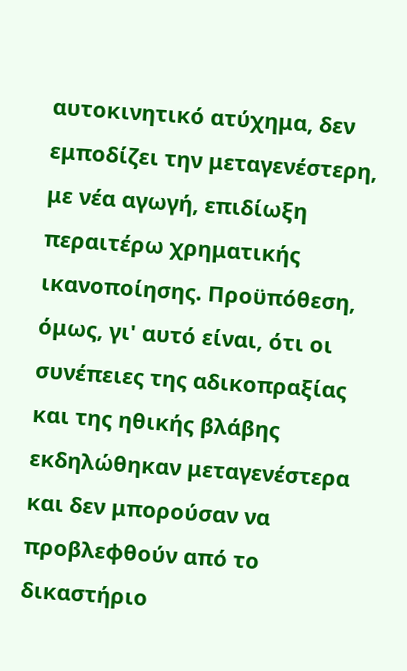αυτοκινητικό ατύχημα, δεν εμποδίζει την μεταγενέστερη, με νέα αγωγή, επιδίωξη περαιτέρω χρηματικής ικανοποίησης. Προϋπόθεση, όμως, γι' αυτό είναι, ότι οι συνέπειες της αδικοπραξίας και της ηθικής βλάβης εκδηλώθηκαν μεταγενέστερα και δεν μπορούσαν να προβλεφθούν από το δικαστήριο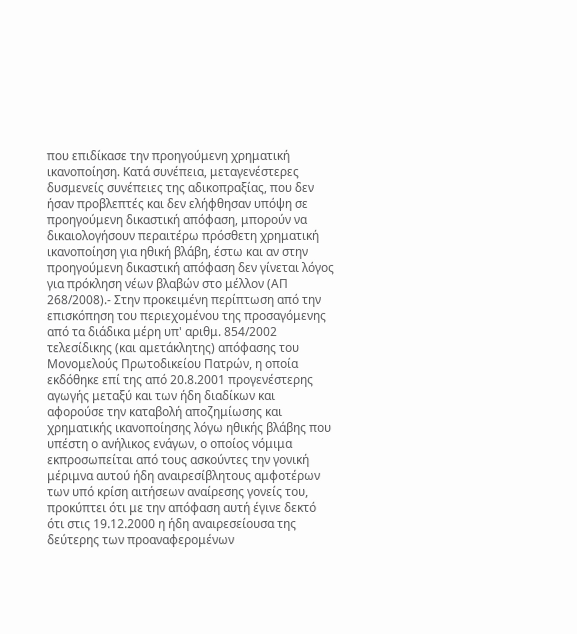που επιδίκασε την προηγούμενη χρηματική ικανοποίηση. Κατά συνέπεια, μεταγενέστερες δυσμενείς συνέπειες της αδικοπραξίας, που δεν ήσαν προβλεπτές και δεν ελήφθησαν υπόψη σε προηγούμενη δικαστική απόφαση, μπορούν να δικαιολογήσουν περαιτέρω πρόσθετη χρηματική ικανοποίηση για ηθική βλάβη, έστω και αν στην προηγούμενη δικαστική απόφαση δεν γίνεται λόγος για πρόκληση νέων βλαβών στο μέλλον (ΑΠ 268/2008).- Στην προκειμένη περίπτωση από την επισκόπηση του περιεχομένου της προσαγόμενης από τα διάδικα μέρη υπ' αριθμ. 854/2002 τελεσίδικης (και αμετάκλητης) απόφασης του Μονομελούς Πρωτοδικείου Πατρών, η οποία εκδόθηκε επί της από 20.8.2001 προγενέστερης αγωγής μεταξύ και των ήδη διαδίκων και αφορούσε την καταβολή αποζημίωσης και χρηματικής ικανοποίησης λόγω ηθικής βλάβης που υπέστη ο ανήλικος ενάγων, ο οποίος νόμιμα εκπροσωπείται από τους ασκούντες την γονική μέριμνα αυτού ήδη αναιρεσίβλητους αμφοτέρων των υπό κρίση αιτήσεων αναίρεσης γονείς του, προκύπτει ότι με την απόφαση αυτή έγινε δεκτό ότι στις 19.12.2000 η ήδη αναιρεσείουσα της δεύτερης των προαναφερομένων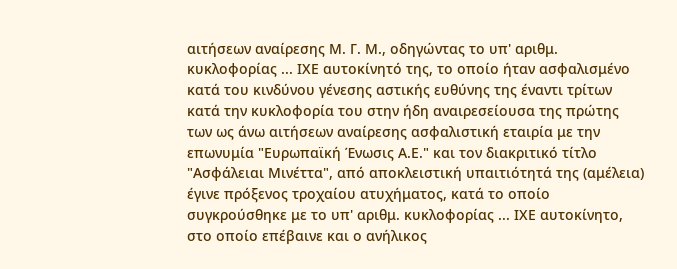αιτήσεων αναίρεσης Μ. Γ. Μ., οδηγώντας το υπ' αριθμ. κυκλοφορίας ... ΙΧΕ αυτοκίνητό της, το οποίο ήταν ασφαλισμένο κατά του κινδύνου γένεσης αστικής ευθύνης της έναντι τρίτων κατά την κυκλοφορία του στην ήδη αναιρεσείουσα της πρώτης των ως άνω αιτήσεων αναίρεσης ασφαλιστική εταιρία με την επωνυμία "Ευρωπαϊκή Ένωσις Α.Ε." και τον διακριτικό τίτλο "Ασφάλειαι Μινέττα", από αποκλειστική υπαιτιότητά της (αμέλεια) έγινε πρόξενος τροχαίου ατυχήματος, κατά το οποίο συγκρούσθηκε με το υπ' αριθμ. κυκλοφορίας ... ΙΧΕ αυτοκίνητο, στο οποίο επέβαινε και ο ανήλικος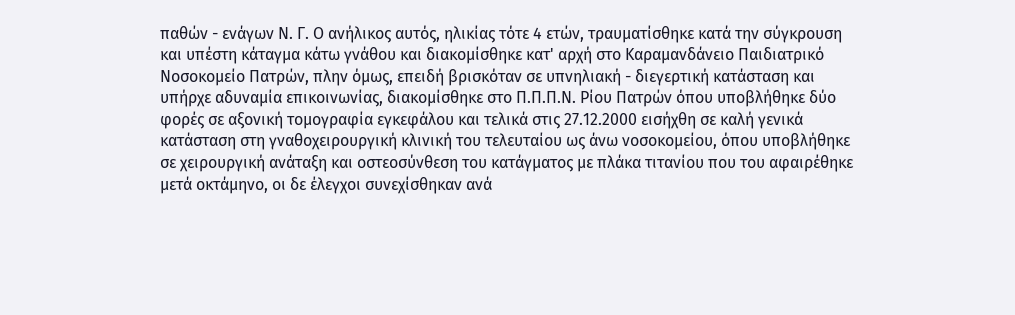παθών - ενάγων Ν. Γ. Ο ανήλικος αυτός, ηλικίας τότε 4 ετών, τραυματίσθηκε κατά την σύγκρουση και υπέστη κάταγμα κάτω γνάθου και διακομίσθηκε κατ' αρχή στο Καραμανδάνειο Παιδιατρικό Νοσοκομείο Πατρών, πλην όμως, επειδή βρισκόταν σε υπνηλιακή - διεγερτική κατάσταση και υπήρχε αδυναμία επικοινωνίας, διακομίσθηκε στο Π.Π.Π.Ν. Ρίου Πατρών όπου υποβλήθηκε δύο φορές σε αξονική τομογραφία εγκεφάλου και τελικά στις 27.12.2000 εισήχθη σε καλή γενικά κατάσταση στη γναθοχειρουργική κλινική του τελευταίου ως άνω νοσοκομείου, όπου υποβλήθηκε σε χειρουργική ανάταξη και οστεοσύνθεση του κατάγματος με πλάκα τιτανίου που του αφαιρέθηκε μετά οκτάμηνο, οι δε έλεγχοι συνεχίσθηκαν ανά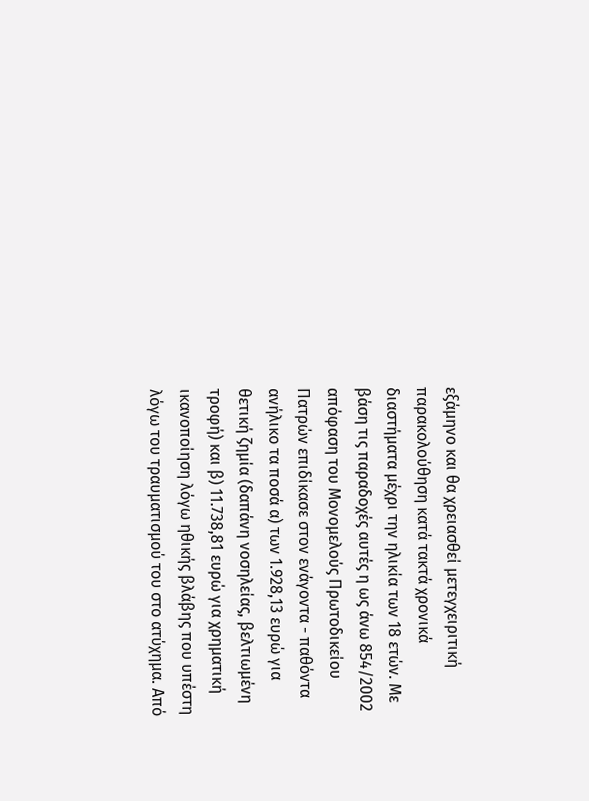εξάμηνο και θα χρειασθεί μετεγχειριτική παρακολούθηση κατά τακτά χρονικά διαστήματα μέχρι την ηλικία των 18 ετών. Με βάση τις παραδοχές αυτές η ως άνω 854/2002 απόφαση του Μονομελούς Πρωτοδικείου Πατρών επιδίκασε στον ενάγοντα - παθόντα ανήλικο τα ποσά α) των 1.928,13 ευρώ για θετική ζημία (δαπάνη νοσηλείας, βελτιωμένη τροφή) και β) 11.738,81 ευρώ για χρηματική ικανοποίηση λόγω ηθικής βλάβης που υπέστη λόγω του τραυματισμού του στο ατύχημα. Από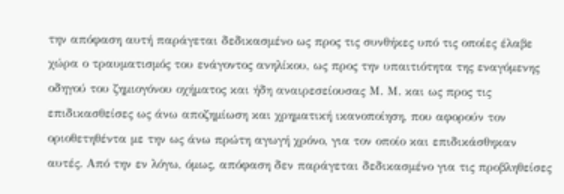την απόφαση αυτή παράγεται δεδικασμένο ως προς τις συνθήκες υπό τις οποίες έλαβε χώρα ο τραυματισμός του ενάγοντος ανηλίκου, ως προς την υπαιτιότητα της εναγόμενης οδηγού του ζημιογόνου οχήματος και ήδη αναιρεσείουσας Μ. Μ. και ως προς τις επιδικασθείσες ως άνω αποζημίωση και χρηματική ικανοποίηση, που αφορούν τον οριοθετηθέντα με την ως άνω πρώτη αγωγή χρόνο, για τον οποίο και επιδικάσθηκαν αυτές. Από την εν λόγω, όμως, απόφαση δεν παράγεται δεδικασμένο για τις προβληθείσες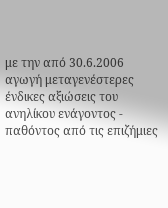με την από 30.6.2006 αγωγή μεταγενέστερες ένδικες αξιώσεις του ανηλίκου ενάγοντος - παθόντος από τις επιζήμιες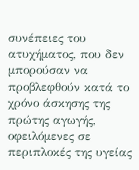συνέπειες του ατυχήματος, που δεν μπορούσαν να προβλεφθούν κατά το χρόνο άσκησης της πρώτης αγωγής, οφειλόμενες σε περιπλοκές της υγείας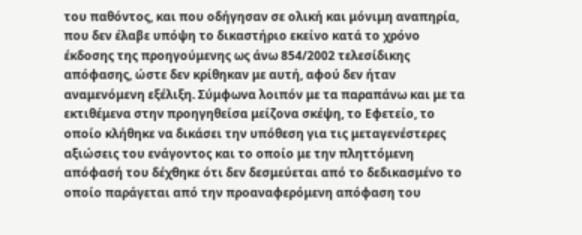του παθόντος, και που οδήγησαν σε ολική και μόνιμη αναπηρία, που δεν έλαβε υπόψη το δικαστήριο εκείνο κατά το χρόνο έκδοσης της προηγούμενης ως άνω 854/2002 τελεσίδικης απόφασης, ώστε δεν κρίθηκαν με αυτή, αφού δεν ήταν αναμενόμενη εξέλιξη. Σύμφωνα λοιπόν με τα παραπάνω και με τα εκτιθέμενα στην προηγηθείσα μείζονα σκέψη, το Εφετείο, το οποίο κλήθηκε να δικάσει την υπόθεση για τις μεταγενέστερες αξιώσεις του ενάγοντος και το οποίο με την πληττόμενη απόφασή του δέχθηκε ότι δεν δεσμεύεται από το δεδικασμένο το οποίο παράγεται από την προαναφερόμενη απόφαση του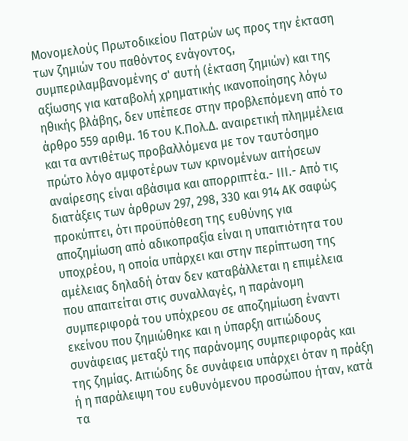Μονομελούς Πρωτοδικείου Πατρών ως προς την έκταση των ζημιών του παθόντος ενάγοντος, συμπεριλαμβανομένης σ' αυτή (έκταση ζημιών) και της αξίωσης για καταβολή χρηματικής ικανοποίησης λόγω ηθικής βλάβης, δεν υπέπεσε στην προβλεπόμενη από το άρθρο 559 αριθμ. 16 του Κ.Πολ.Δ. αναιρετική πλημμέλεια και τα αντιθέτως προβαλλόμενα με τον ταυτόσημο πρώτο λόγο αμφοτέρων των κρινομένων αιτήσεων αναίρεσης είναι αβάσιμα και απορριπτέα.- ΙΙΙ.- Από τις διατάξεις των άρθρων 297, 298, 330 και 914 ΑΚ σαφώς προκύπτει, ότι προϋπόθεση της ευθύνης για αποζημίωση από αδικοπραξία είναι η υπαιτιότητα του υποχρέου, η οποία υπάρχει και στην περίπτωση της αμέλειας δηλαδή όταν δεν καταβάλλεται η επιμέλεια που απαιτείται στις συναλλαγές, η παράνομη συμπεριφορά του υπόχρεου σε αποζημίωση έναντι εκείνου που ζημιώθηκε και η ύπαρξη αιτιώδους συνάφειας μεταξύ της παράνομης συμπεριφοράς και της ζημίας. Αιτιώδης δε συνάφεια υπάρχει όταν η πράξη ή η παράλειψη του ευθυνόμενου προσώπου ήταν, κατά τα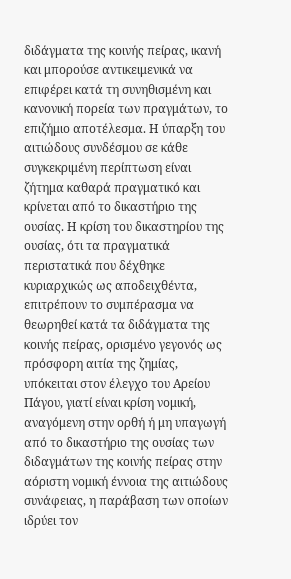διδάγματα της κοινής πείρας, ικανή και μπορούσε αντικειμενικά να επιφέρει κατά τη συνηθισμένη και κανονική πορεία των πραγμάτων, το επιζήμιο αποτέλεσμα. Η ύπαρξη του αιτιώδους συνδέσμου σε κάθε συγκεκριμένη περίπτωση είναι ζήτημα καθαρά πραγματικό και κρίνεται από το δικαστήριο της ουσίας. Η κρίση του δικαστηρίου της ουσίας, ότι τα πραγματικά περιστατικά που δέχθηκε κυριαρχικώς ως αποδειχθέντα, επιτρέπουν το συμπέρασμα να θεωρηθεί κατά τα διδάγματα της κοινής πείρας, ορισμένο γεγονός ως πρόσφορη αιτία της ζημίας, υπόκειται στον έλεγχο του Αρείου Πάγου, γιατί είναι κρίση νομική, αναγόμενη στην ορθή ή μη υπαγωγή από το δικαστήριο της ουσίας των διδαγμάτων της κοινής πείρας στην αόριστη νομική έννοια της αιτιώδους συνάφειας, η παράβαση των οποίων ιδρύει τον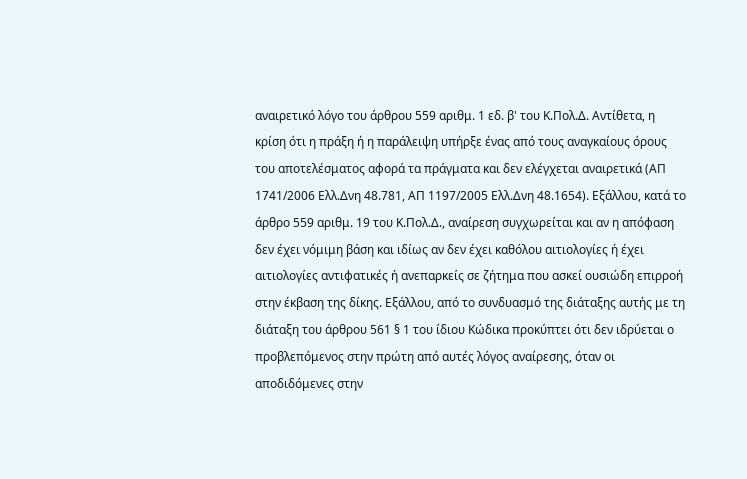αναιρετικό λόγο του άρθρου 559 αριθμ. 1 εδ. β' του Κ.Πολ.Δ. Αντίθετα, η κρίση ότι η πράξη ή η παράλειψη υπήρξε ένας από τους αναγκαίους όρους του αποτελέσματος αφορά τα πράγματα και δεν ελέγχεται αναιρετικά (ΑΠ 1741/2006 Ελλ.Δνη 48.781, ΑΠ 1197/2005 Ελλ.Δνη 48.1654). Εξάλλου, κατά το άρθρο 559 αριθμ. 19 του Κ.Πολ.Δ., αναίρεση συγχωρείται και αν η απόφαση δεν έχει νόμιμη βάση και ιδίως αν δεν έχει καθόλου αιτιολογίες ή έχει αιτιολογίες αντιφατικές ή ανεπαρκείς σε ζήτημα που ασκεί ουσιώδη επιρροή στην έκβαση της δίκης. Εξάλλου, από το συνδυασμό της διάταξης αυτής με τη διάταξη του άρθρου 561 § 1 του ίδιου Κώδικα προκύπτει ότι δεν ιδρύεται ο προβλεπόμενος στην πρώτη από αυτές λόγος αναίρεσης, όταν οι αποδιδόμενες στην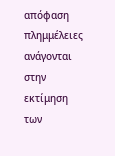απόφαση πλημμέλειες ανάγονται στην εκτίμηση των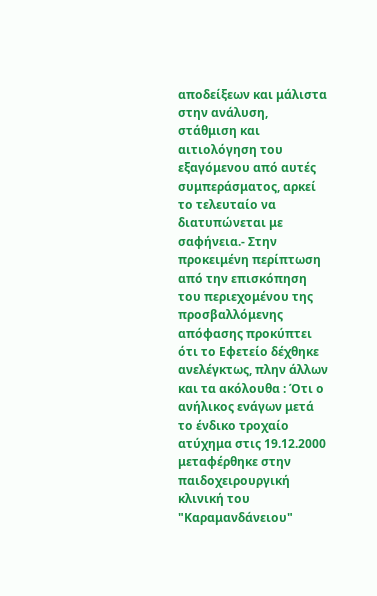αποδείξεων και μάλιστα στην ανάλυση, στάθμιση και αιτιολόγηση του εξαγόμενου από αυτές συμπεράσματος, αρκεί το τελευταίο να διατυπώνεται με σαφήνεια.- Στην προκειμένη περίπτωση από την επισκόπηση του περιεχομένου της προσβαλλόμενης απόφασης προκύπτει ότι το Εφετείο δέχθηκε ανελέγκτως, πλην άλλων και τα ακόλουθα : Ότι ο ανήλικος ενάγων μετά το ένδικο τροχαίο ατύχημα στις 19.12.2000 μεταφέρθηκε στην παιδοχειρουργική κλινική του "Καραμανδάνειου"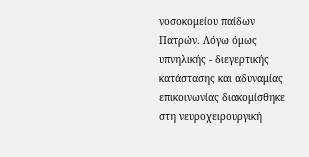νοσοκομείου παίδων Πατρών. Λόγω όμως υπνηλικής - διεγερτικής κατάστασης και αδυναμίας επικοινωνίας διακομίσθηκε στη νευροχειρουργική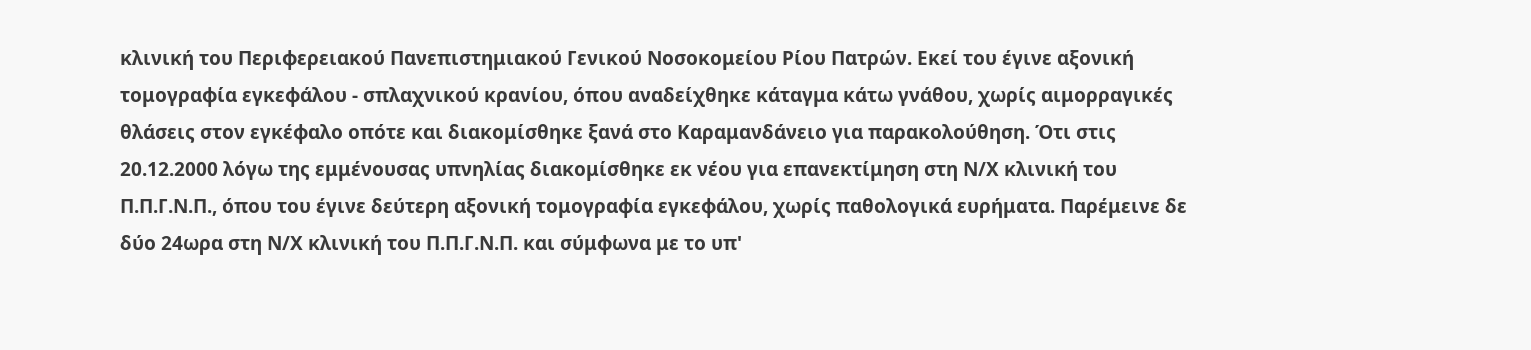κλινική του Περιφερειακού Πανεπιστημιακού Γενικού Νοσοκομείου Ρίου Πατρών. Εκεί του έγινε αξονική τομογραφία εγκεφάλου - σπλαχνικού κρανίου, όπου αναδείχθηκε κάταγμα κάτω γνάθου, χωρίς αιμορραγικές θλάσεις στον εγκέφαλο οπότε και διακομίσθηκε ξανά στο Καραμανδάνειο για παρακολούθηση. Ότι στις 20.12.2000 λόγω της εμμένουσας υπνηλίας διακομίσθηκε εκ νέου για επανεκτίμηση στη Ν/Χ κλινική του Π.Π.Γ.Ν.Π., όπου του έγινε δεύτερη αξονική τομογραφία εγκεφάλου, χωρίς παθολογικά ευρήματα. Παρέμεινε δε δύο 24ωρα στη Ν/Χ κλινική του Π.Π.Γ.Ν.Π. και σύμφωνα με το υπ'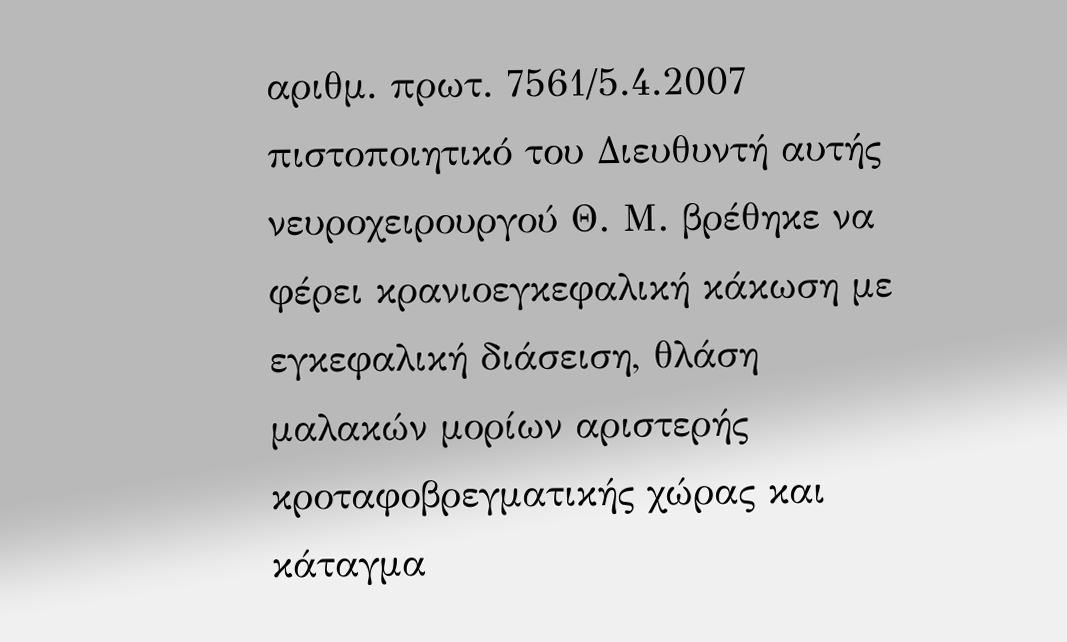αριθμ. πρωτ. 7561/5.4.2007 πιστοποιητικό του Διευθυντή αυτής νευροχειρουργού Θ. Μ. βρέθηκε να φέρει κρανιοεγκεφαλική κάκωση με εγκεφαλική διάσειση, θλάση μαλακών μορίων αριστερής κροταφοβρεγματικής χώρας και κάταγμα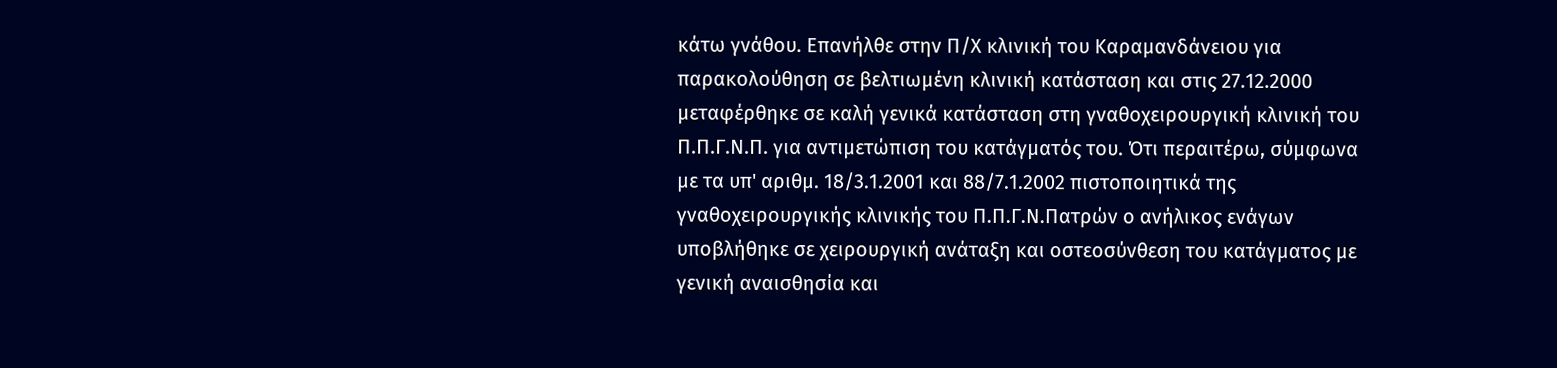κάτω γνάθου. Επανήλθε στην Π/Χ κλινική του Καραμανδάνειου για παρακολούθηση σε βελτιωμένη κλινική κατάσταση και στις 27.12.2000 μεταφέρθηκε σε καλή γενικά κατάσταση στη γναθοχειρουργική κλινική του Π.Π.Γ.Ν.Π. για αντιμετώπιση του κατάγματός του. Ότι περαιτέρω, σύμφωνα με τα υπ' αριθμ. 18/3.1.2001 και 88/7.1.2002 πιστοποιητικά της γναθοχειρουργικής κλινικής του Π.Π.Γ.Ν.Πατρών ο ανήλικος ενάγων υποβλήθηκε σε χειρουργική ανάταξη και οστεοσύνθεση του κατάγματος με γενική αναισθησία και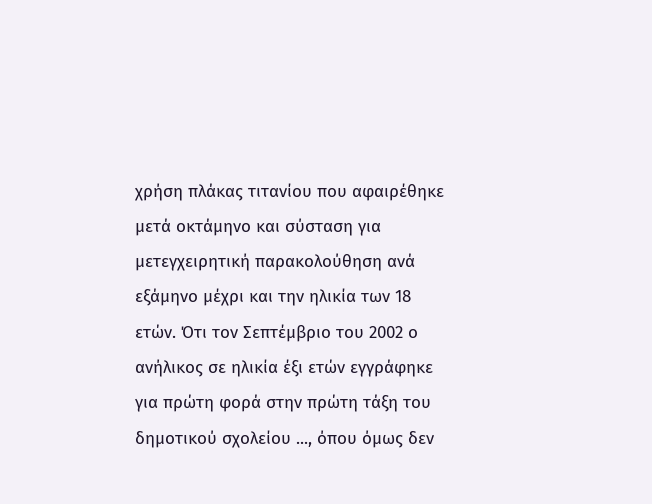χρήση πλάκας τιτανίου που αφαιρέθηκε μετά οκτάμηνο και σύσταση για μετεγχειρητική παρακολούθηση ανά εξάμηνο μέχρι και την ηλικία των 18 ετών. Ότι τον Σεπτέμβριο του 2002 ο ανήλικος σε ηλικία έξι ετών εγγράφηκε για πρώτη φορά στην πρώτη τάξη του δημοτικού σχολείου ..., όπου όμως δεν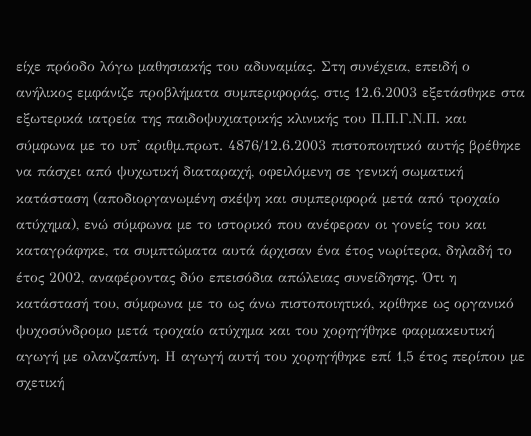είχε πρόοδο λόγω μαθησιακής του αδυναμίας. Στη συνέχεια, επειδή ο ανήλικος εμφάνιζε προβλήματα συμπεριφοράς, στις 12.6.2003 εξετάσθηκε στα εξωτερικά ιατρεία της παιδοψυχιατρικής κλινικής του Π.Π.Γ.Ν.Π. και σύμφωνα με το υπ' αριθμ.πρωτ. 4876/12.6.2003 πιστοποιητικό αυτής βρέθηκε να πάσχει από ψυχωτική διαταραχή, οφειλόμενη σε γενική σωματική κατάσταση (αποδιοργανωμένη σκέψη και συμπεριφορά μετά από τροχαίο ατύχημα), ενώ σύμφωνα με το ιστορικό που ανέφεραν οι γονείς του και καταγράφηκε, τα συμπτώματα αυτά άρχισαν ένα έτος νωρίτερα, δηλαδή το έτος 2002, αναφέροντας δύο επεισόδια απώλειας συνείδησης. Ότι η κατάστασή του, σύμφωνα με το ως άνω πιστοποιητικό, κρίθηκε ως οργανικό ψυχοσύνδρομο μετά τροχαίο ατύχημα και του χορηγήθηκε φαρμακευτική αγωγή με ολανζαπίνη. Η αγωγή αυτή του χορηγήθηκε επί 1,5 έτος περίπου με σχετική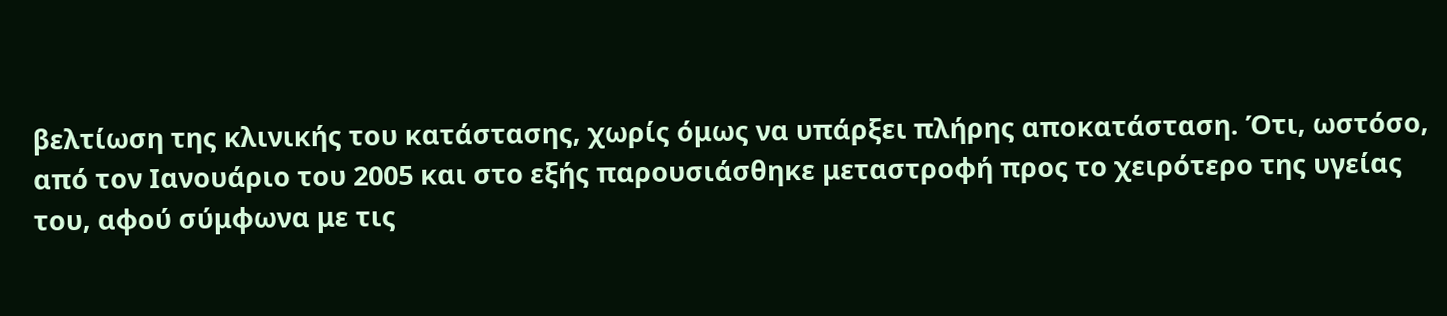βελτίωση της κλινικής του κατάστασης, χωρίς όμως να υπάρξει πλήρης αποκατάσταση. Ότι, ωστόσο, από τον Ιανουάριο του 2005 και στο εξής παρουσιάσθηκε μεταστροφή προς το χειρότερο της υγείας του, αφού σύμφωνα με τις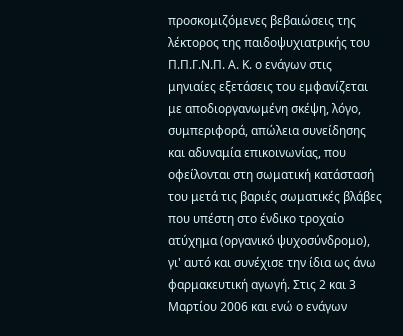προσκομιζόμενες βεβαιώσεις της λέκτορος της παιδοψυχιατρικής του Π.Π.Γ.Ν.Π. Α. Κ. ο ενάγων στις μηνιαίες εξετάσεις του εμφανίζεται με αποδιοργανωμένη σκέψη, λόγο, συμπεριφορά, απώλεια συνείδησης και αδυναμία επικοινωνίας, που οφείλονται στη σωματική κατάστασή του μετά τις βαριές σωματικές βλάβες που υπέστη στο ένδικο τροχαίο ατύχημα (οργανικό ψυχοσύνδρομο), γι' αυτό και συνέχισε την ίδια ως άνω φαρμακευτική αγωγή. Στις 2 και 3 Μαρτίου 2006 και ενώ ο ενάγων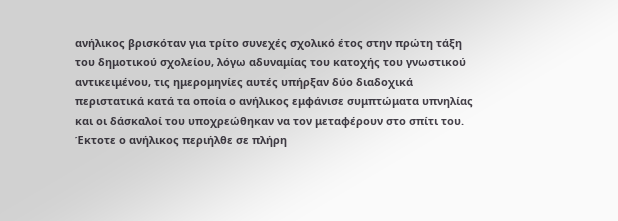ανήλικος βρισκόταν για τρίτο συνεχές σχολικό έτος στην πρώτη τάξη του δημοτικού σχολείου, λόγω αδυναμίας του κατοχής του γνωστικού αντικειμένου, τις ημερομηνίες αυτές υπήρξαν δύο διαδοχικά περιστατικά κατά τα οποία ο ανήλικος εμφάνισε συμπτώματα υπνηλίας και οι δάσκαλοί του υποχρεώθηκαν να τον μεταφέρουν στο σπίτι του. Έκτοτε ο ανήλικος περιήλθε σε πλήρη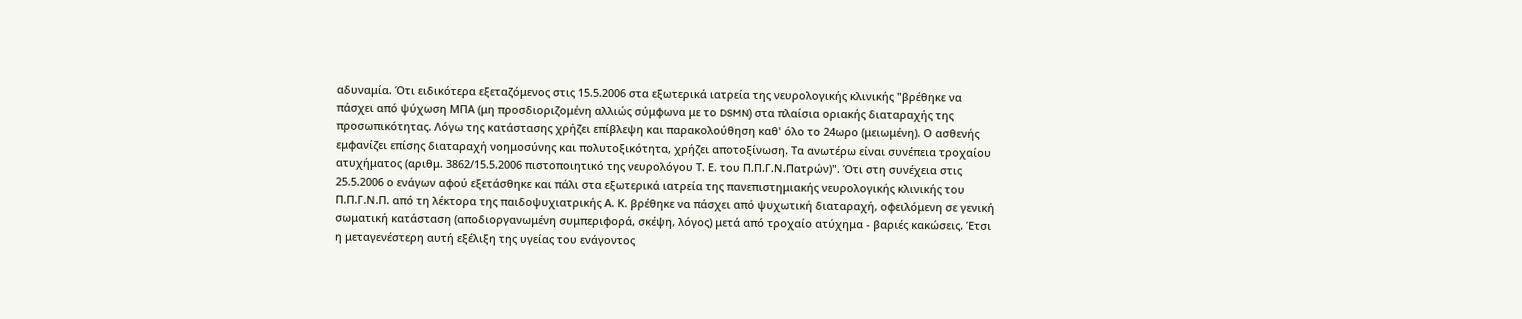αδυναμία. Ότι ειδικότερα εξεταζόμενος στις 15.5.2006 στα εξωτερικά ιατρεία της νευρολογικής κλινικής "βρέθηκε να πάσχει από ψύχωση ΜΠΑ (μη προσδιοριζομένη αλλιώς σύμφωνα με το DSMN) στα πλαίσια οριακής διαταραχής της προσωπικότητας. Λόγω της κατάστασης χρήζει επίβλεψη και παρακολούθηση καθ' όλο το 24ωρο (μειωμένη). Ο ασθενής εμφανίζει επίσης διαταραχή νοημοσύνης και πολυτοξικότητα, χρήζει αποτοξίνωση. Τα ανωτέρω είναι συνέπεια τροχαίου ατυχήματος (αριθμ. 3862/15.5.2006 πιστοποιητικό της νευρολόγου Τ. Ε. του Π.Π.Γ.Ν.Πατρών)". Ότι στη συνέχεια στις 25.5.2006 ο ενάγων αφού εξετάσθηκε και πάλι στα εξωτερικά ιατρεία της πανεπιστημιακής νευρολογικής κλινικής του Π.Π.Γ.Ν.Π. από τη λέκτορα της παιδοψυχιατρικής Α. Κ. βρέθηκε να πάσχει από ψυχωτική διαταραχή, οφειλόμενη σε γενική σωματική κατάσταση (αποδιοργανωμένη συμπεριφορά, σκέψη, λόγος) μετά από τροχαίο ατύχημα - βαριές κακώσεις. Έτσι η μεταγενέστερη αυτή εξέλιξη της υγείας του ενάγοντος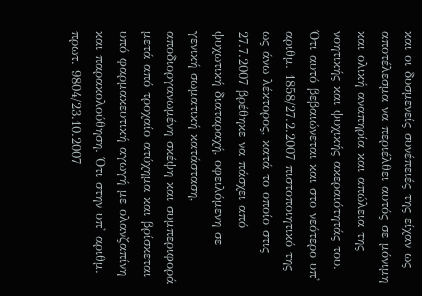και οι δυσμενείς συνέπειές της είχαν ως αποτέλεσμα να περιέλθει αυτός σε μόνιμη και ολική αναπηρία και απώλεια της νοητικής και ψυχικής ακεραιότητάς του. Ότι αυτό βεβαιώνεται και στο νεότερο υπ' αριθμ. 1858/27.2.2007 πιστοποιητικό της ως άνω λέκτορος, κατά το οποίο στις 27.7.2007 βρέθηκε να πάσχει από ψυχωτική διαταραχή, οφειλόμενη σε γενική σωματική κατάσταση, αποδιοργανωμένη σκέψη και συμπεριφορά μετά από τροχαίο ατύχημα και βρίσκεται υπό φαρμακευτική αγωγή με ολανζαπίνη και παρακολούθηση. Ότι στην υπ' αριθμ. πρωτ. 9804/23.10.2007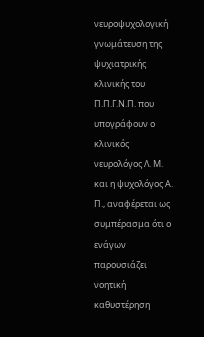νευροψυχολογική γνωμάτευση της ψυχιατρικής κλινικής του Π.Π.Γ.Ν.Π. που υπογράφουν ο κλινικός νευρολόγος Λ. Μ. και η ψυχολόγος Α. Π., αναφέρεται ως συμπέρασμα ότι ο ενάγων παρουσιάζει νοητική καθυστέρηση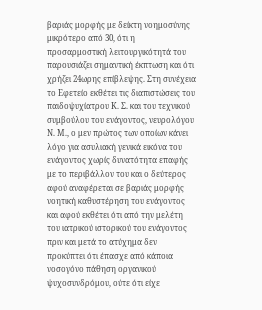βαριάς μορφής με δείκτη νοημοσύνης μικρότερο από 30, ότι η προσαρμοστική λειτουργικότητά του παρουσιάζει σημαντική έκπτωση και ότι χρήζει 24ωρης επίβλεψης. Στη συνέχεια το Εφετείο εκθέτει τις διαπιστώσεις του παιδοψυχίατρου Κ. Σ. και του τεχνικού συμβούλου του ενάγοντος, νευρολόγου Ν. Μ., ο μεν πρώτος των οποίων κάνει λόγο για ασυλιακή γενικά εικόνα του ενάγοντος χωρίς δυνατότητα επαφής με το περιβάλλον του και ο δεύτερος αφού αναφέρεται σε βαριάς μορφής νοητική καθυστέρηση του ενάγοντος και αφού εκθέτει ότι από την μελέτη του ιατρικού ιστορικού του ενάγοντος πριν και μετά το ατύχημα δεν προκύπτει ότι έπασχε από κάποια νοσογόνο πάθηση οργανικού ψυχοσυνδρόμου, ούτε ότι είχε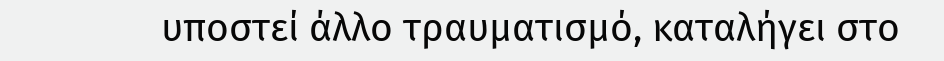υποστεί άλλο τραυματισμό, καταλήγει στο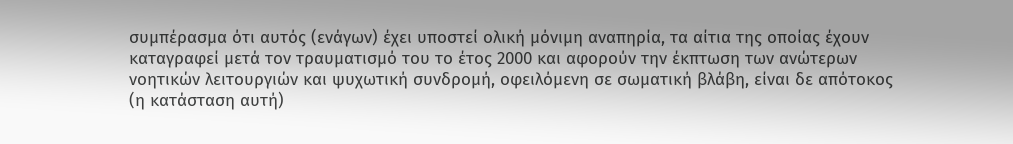συμπέρασμα ότι αυτός (ενάγων) έχει υποστεί ολική μόνιμη αναπηρία, τα αίτια της οποίας έχουν καταγραφεί μετά τον τραυματισμό του το έτος 2000 και αφορούν την έκπτωση των ανώτερων νοητικών λειτουργιών και ψυχωτική συνδρομή, οφειλόμενη σε σωματική βλάβη, είναι δε απότοκος (η κατάσταση αυτή)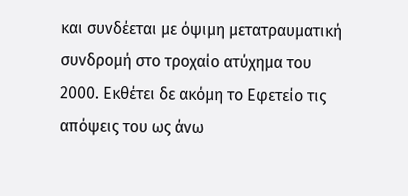και συνδέεται με όψιμη μετατραυματική συνδρομή στο τροχαίο ατύχημα του 2000. Εκθέτει δε ακόμη το Εφετείο τις απόψεις του ως άνω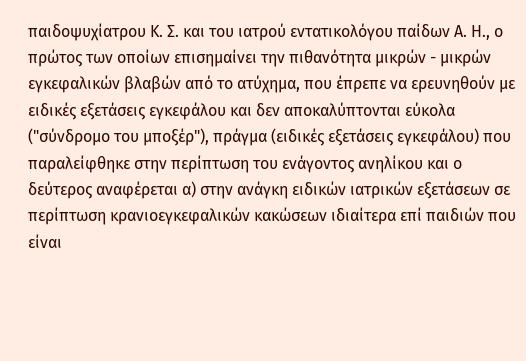παιδοψυχίατρου Κ. Σ. και του ιατρού εντατικολόγου παίδων Α. Η., ο πρώτος των οποίων επισημαίνει την πιθανότητα μικρών - μικρών εγκεφαλικών βλαβών από το ατύχημα, που έπρεπε να ερευνηθούν με ειδικές εξετάσεις εγκεφάλου και δεν αποκαλύπτονται εύκολα ("σύνδρομο του μποξέρ"), πράγμα (ειδικές εξετάσεις εγκεφάλου) που παραλείφθηκε στην περίπτωση του ενάγοντος ανηλίκου και ο δεύτερος αναφέρεται α) στην ανάγκη ειδικών ιατρικών εξετάσεων σε περίπτωση κρανιοεγκεφαλικών κακώσεων ιδιαίτερα επί παιδιών που είναι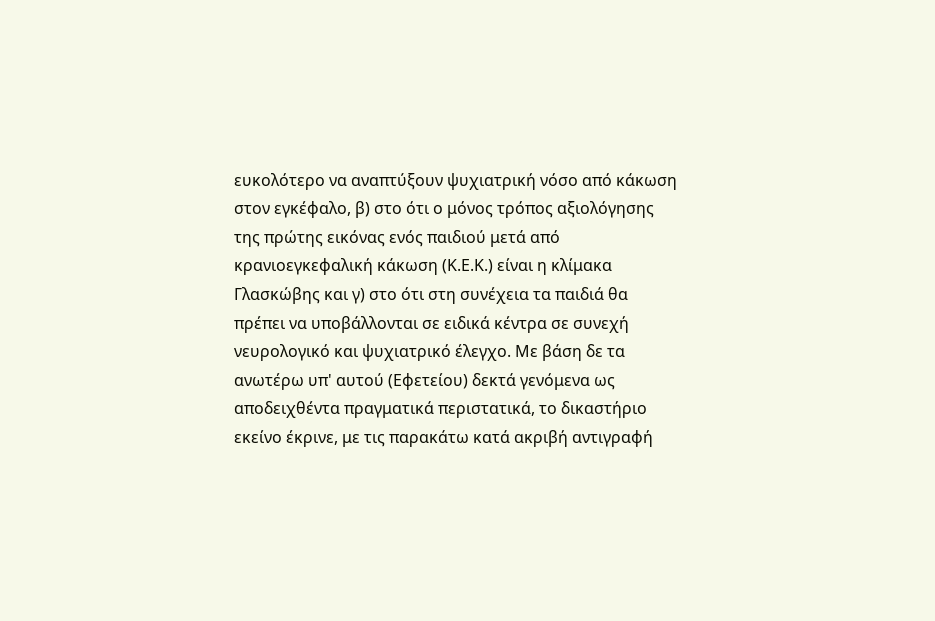ευκολότερο να αναπτύξουν ψυχιατρική νόσο από κάκωση στον εγκέφαλο, β) στο ότι ο μόνος τρόπος αξιολόγησης της πρώτης εικόνας ενός παιδιού μετά από κρανιοεγκεφαλική κάκωση (Κ.Ε.Κ.) είναι η κλίμακα Γλασκώβης και γ) στο ότι στη συνέχεια τα παιδιά θα πρέπει να υποβάλλονται σε ειδικά κέντρα σε συνεχή νευρολογικό και ψυχιατρικό έλεγχο. Με βάση δε τα ανωτέρω υπ' αυτού (Εφετείου) δεκτά γενόμενα ως αποδειχθέντα πραγματικά περιστατικά, το δικαστήριο εκείνο έκρινε, με τις παρακάτω κατά ακριβή αντιγραφή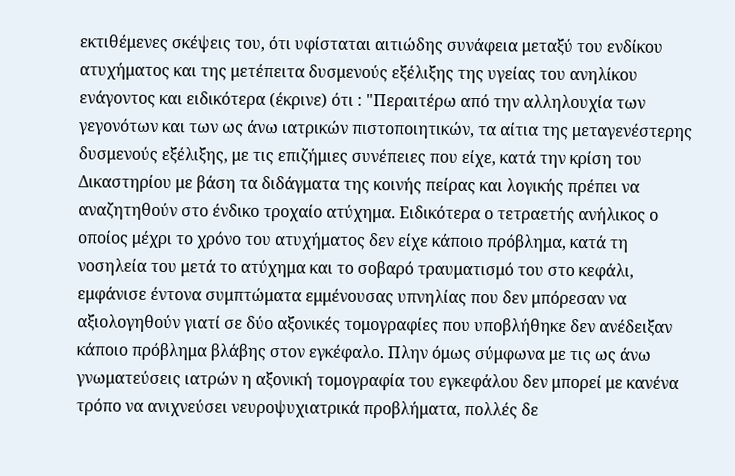εκτιθέμενες σκέψεις του, ότι υφίσταται αιτιώδης συνάφεια μεταξύ του ενδίκου ατυχήματος και της μετέπειτα δυσμενούς εξέλιξης της υγείας του ανηλίκου ενάγοντος και ειδικότερα (έκρινε) ότι : "Περαιτέρω από την αλληλουχία των γεγονότων και των ως άνω ιατρικών πιστοποιητικών, τα αίτια της μεταγενέστερης δυσμενούς εξέλιξης, με τις επιζήμιες συνέπειες που είχε, κατά την κρίση του Δικαστηρίου με βάση τα διδάγματα της κοινής πείρας και λογικής πρέπει να αναζητηθούν στο ένδικο τροχαίο ατύχημα. Ειδικότερα ο τετραετής ανήλικος ο οποίος μέχρι το χρόνο του ατυχήματος δεν είχε κάποιο πρόβλημα, κατά τη νοσηλεία του μετά το ατύχημα και το σοβαρό τραυματισμό του στο κεφάλι, εμφάνισε έντονα συμπτώματα εμμένουσας υπνηλίας που δεν μπόρεσαν να αξιολογηθούν γιατί σε δύο αξονικές τομογραφίες που υποβλήθηκε δεν ανέδειξαν κάποιο πρόβλημα βλάβης στον εγκέφαλο. Πλην όμως σύμφωνα με τις ως άνω γνωματεύσεις ιατρών η αξονική τομογραφία του εγκεφάλου δεν μπορεί με κανένα τρόπο να ανιχνεύσει νευροψυχιατρικά προβλήματα, πολλές δε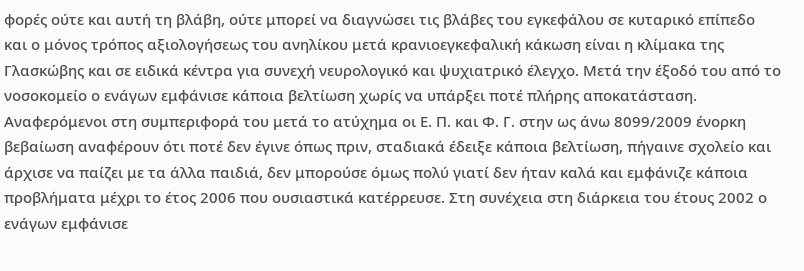φορές ούτε και αυτή τη βλάβη, ούτε μπορεί να διαγνώσει τις βλάβες του εγκεφάλου σε κυταρικό επίπεδο και ο μόνος τρόπος αξιολογήσεως του ανηλίκου μετά κρανιοεγκεφαλική κάκωση είναι η κλίμακα της Γλασκώβης και σε ειδικά κέντρα για συνεχή νευρολογικό και ψυχιατρικό έλεγχο. Μετά την έξοδό του από το νοσοκομείο ο ενάγων εμφάνισε κάποια βελτίωση χωρίς να υπάρξει ποτέ πλήρης αποκατάσταση. Αναφερόμενοι στη συμπεριφορά του μετά το ατύχημα οι Ε. Π. και Φ. Γ. στην ως άνω 8099/2009 ένορκη βεβαίωση αναφέρουν ότι ποτέ δεν έγινε όπως πριν, σταδιακά έδειξε κάποια βελτίωση, πήγαινε σχολείο και άρχισε να παίζει με τα άλλα παιδιά, δεν μπορούσε όμως πολύ γιατί δεν ήταν καλά και εμφάνιζε κάποια προβλήματα μέχρι το έτος 2006 που ουσιαστικά κατέρρευσε. Στη συνέχεια στη διάρκεια του έτους 2002 ο ενάγων εμφάνισε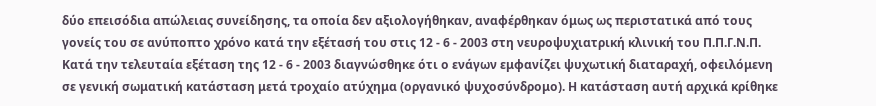δύο επεισόδια απώλειας συνείδησης, τα οποία δεν αξιολογήθηκαν, αναφέρθηκαν όμως ως περιστατικά από τους γονείς του σε ανύποπτο χρόνο κατά την εξέτασή του στις 12 - 6 - 2003 στη νευροψυχιατρική κλινική του Π.Π.Γ.Ν.Π. Κατά την τελευταία εξέταση της 12 - 6 - 2003 διαγνώσθηκε ότι ο ενάγων εμφανίζει ψυχωτική διαταραχή, οφειλόμενη σε γενική σωματική κατάσταση μετά τροχαίο ατύχημα (οργανικό ψυχοσύνδρομο). Η κατάσταση αυτή αρχικά κρίθηκε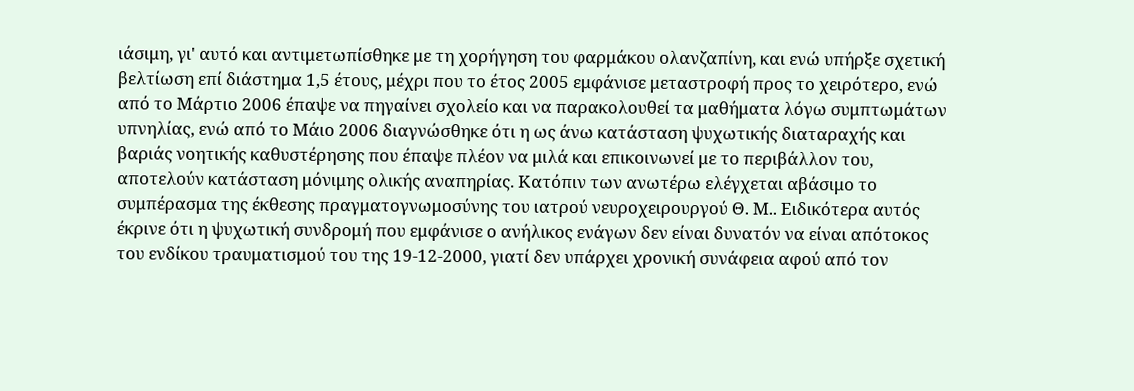ιάσιμη, γι' αυτό και αντιμετωπίσθηκε με τη χορήγηση του φαρμάκου ολανζαπίνη, και ενώ υπήρξε σχετική βελτίωση επί διάστημα 1,5 έτους, μέχρι που το έτος 2005 εμφάνισε μεταστροφή προς το χειρότερο, ενώ από το Μάρτιο 2006 έπαψε να πηγαίνει σχολείο και να παρακολουθεί τα μαθήματα λόγω συμπτωμάτων υπνηλίας, ενώ από το Μάιο 2006 διαγνώσθηκε ότι η ως άνω κατάσταση ψυχωτικής διαταραχής και βαριάς νοητικής καθυστέρησης που έπαψε πλέον να μιλά και επικοινωνεί με το περιβάλλον του, αποτελούν κατάσταση μόνιμης ολικής αναπηρίας. Κατόπιν των ανωτέρω ελέγχεται αβάσιμο το συμπέρασμα της έκθεσης πραγματογνωμοσύνης του ιατρού νευροχειρουργού Θ. Μ.. Ειδικότερα αυτός έκρινε ότι η ψυχωτική συνδρομή που εμφάνισε ο ανήλικος ενάγων δεν είναι δυνατόν να είναι απότοκος του ενδίκου τραυματισμού του της 19-12-2000, γιατί δεν υπάρχει χρονική συνάφεια αφού από τον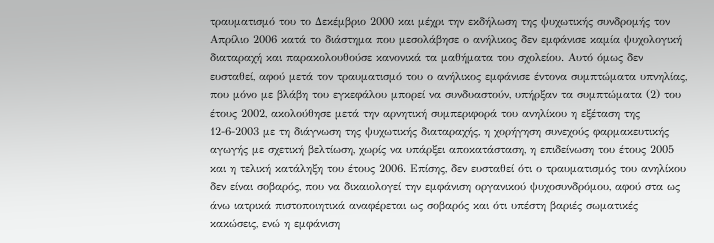τραυματισμό του το Δεκέμβριο 2000 και μέχρι την εκδήλωση της ψυχωτικής συνδρομής τον Απρίλιο 2006 κατά το διάστημα που μεσολάβησε ο ανήλικος δεν εμφάνισε καμία ψυχολογική διαταραχή και παρακολουθούσε κανονικά τα μαθήματα του σχολείου. Αυτό όμως δεν ευσταθεί, αφού μετά τον τραυματισμό του ο ανήλικος εμφάνισε έντονα συμπτώματα υπνηλίας, που μόνο με βλάβη του εγκεφάλου μπορεί να συνδυαστούν, υπήρξαν τα συμπτώματα (2) του έτους 2002, ακολούθησε μετά την αρνητική συμπεριφορά του ανηλίκου η εξέταση της 12-6-2003 με τη διάγνωση της ψυχωτικής διαταραχής, η χορήγηση συνεχούς φαρμακευτικής αγωγής με σχετική βελτίωση, χωρίς να υπάρξει αποκατάσταση, η επιδείνωση του έτους 2005 και η τελική κατάληξη του έτους 2006. Επίσης, δεν ευσταθεί ότι ο τραυματισμός του ανηλίκου δεν είναι σοβαρός, που να δικαιολογεί την εμφάνιση οργανικού ψυχοσυνδρόμου, αφού στα ως άνω ιατρικά πιστοποιητικά αναφέρεται ως σοβαρός και ότι υπέστη βαριές σωματικές κακώσεις, ενώ η εμφάνιση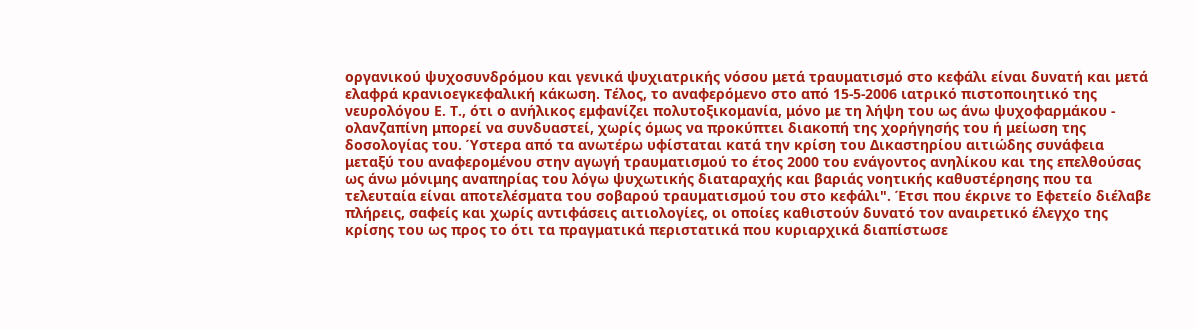οργανικού ψυχοσυνδρόμου και γενικά ψυχιατρικής νόσου μετά τραυματισμό στο κεφάλι είναι δυνατή και μετά ελαφρά κρανιοεγκεφαλική κάκωση. Τέλος, το αναφερόμενο στο από 15-5-2006 ιατρικό πιστοποιητικό της νευρολόγου Ε. Τ., ότι ο ανήλικος εμφανίζει πολυτοξικομανία, μόνο με τη λήψη του ως άνω ψυχοφαρμάκου - ολανζαπίνη μπορεί να συνδυαστεί, χωρίς όμως να προκύπτει διακοπή της χορήγησής του ή μείωση της δοσολογίας του. Ύστερα από τα ανωτέρω υφίσταται κατά την κρίση του Δικαστηρίου αιτιώδης συνάφεια μεταξύ του αναφερομένου στην αγωγή τραυματισμού το έτος 2000 του ενάγοντος ανηλίκου και της επελθούσας ως άνω μόνιμης αναπηρίας του λόγω ψυχωτικής διαταραχής και βαριάς νοητικής καθυστέρησης που τα τελευταία είναι αποτελέσματα του σοβαρού τραυματισμού του στο κεφάλι". Έτσι που έκρινε το Εφετείο διέλαβε πλήρεις, σαφείς και χωρίς αντιφάσεις αιτιολογίες, οι οποίες καθιστούν δυνατό τον αναιρετικό έλεγχο της κρίσης του ως προς το ότι τα πραγματικά περιστατικά που κυριαρχικά διαπίστωσε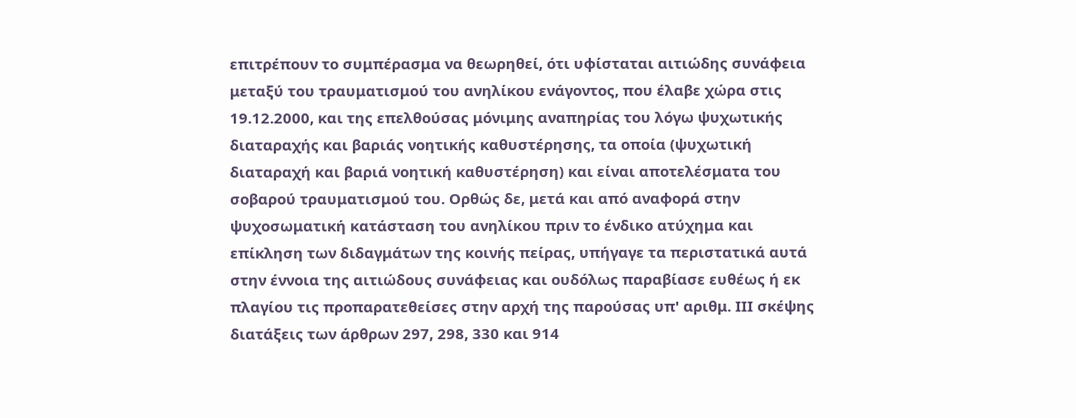επιτρέπουν το συμπέρασμα να θεωρηθεί, ότι υφίσταται αιτιώδης συνάφεια μεταξύ του τραυματισμού του ανηλίκου ενάγοντος, που έλαβε χώρα στις 19.12.2000, και της επελθούσας μόνιμης αναπηρίας του λόγω ψυχωτικής διαταραχής και βαριάς νοητικής καθυστέρησης, τα οποία (ψυχωτική διαταραχή και βαριά νοητική καθυστέρηση) και είναι αποτελέσματα του σοβαρού τραυματισμού του. Ορθώς δε, μετά και από αναφορά στην ψυχοσωματική κατάσταση του ανηλίκου πριν το ένδικο ατύχημα και επίκληση των διδαγμάτων της κοινής πείρας, υπήγαγε τα περιστατικά αυτά στην έννοια της αιτιώδους συνάφειας και ουδόλως παραβίασε ευθέως ή εκ πλαγίου τις προπαρατεθείσες στην αρχή της παρούσας υπ' αριθμ. ΙΙΙ σκέψης διατάξεις των άρθρων 297, 298, 330 και 914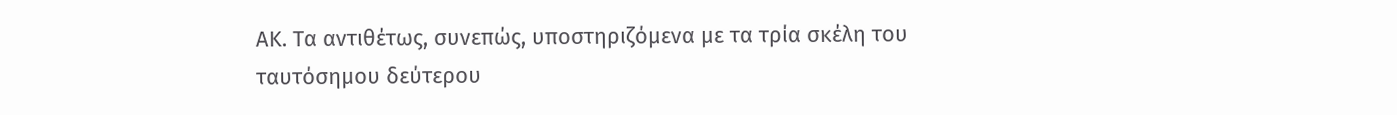ΑΚ. Τα αντιθέτως, συνεπώς, υποστηριζόμενα με τα τρία σκέλη του ταυτόσημου δεύτερου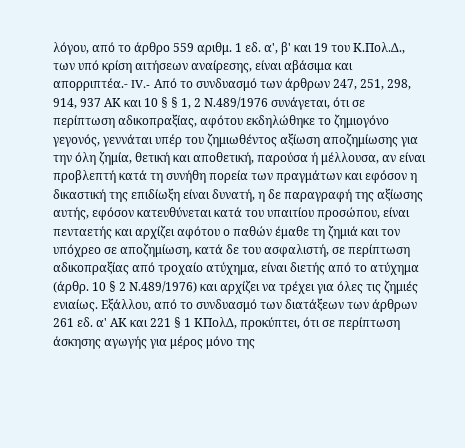λόγου, από το άρθρο 559 αριθμ. 1 εδ. α', β' και 19 του Κ.Πολ.Δ., των υπό κρίση αιτήσεων αναίρεσης, είναι αβάσιμα και απορριπτέα.- IV.- Από το συνδυασμό των άρθρων 247, 251, 298, 914, 937 ΑΚ και 10 § § 1, 2 Ν.489/1976 συνάγεται, ότι σε περίπτωση αδικοπραξίας, αφότου εκδηλώθηκε το ζημιογόνο γεγονός, γεννάται υπέρ του ζημιωθέντος αξίωση αποζημίωσης για την όλη ζημία, θετική και αποθετική, παρούσα ή μέλλουσα, αν είναι προβλεπτή κατά τη συνήθη πορεία των πραγμάτων και εφόσον η δικαστική της επιδίωξη είναι δυνατή, η δε παραγραφή της αξίωσης αυτής, εφόσον κατευθύνεται κατά του υπαιτίου προσώπου, είναι πενταετής και αρχίζει αφότου ο παθών έμαθε τη ζημιά και τον υπόχρεο σε αποζημίωση, κατά δε του ασφαλιστή, σε περίπτωση αδικοπραξίας από τροχαίο ατύχημα, είναι διετής από το ατύχημα (άρθρ. 10 § 2 Ν.489/1976) και αρχίζει να τρέχει για όλες τις ζημιές ενιαίως. Εξάλλου, από το συνδυασμό των διατάξεων των άρθρων 261 εδ. α' ΑΚ και 221 § 1 ΚΠολΔ, προκύπτει, ότι σε περίπτωση άσκησης αγωγής για μέρος μόνο της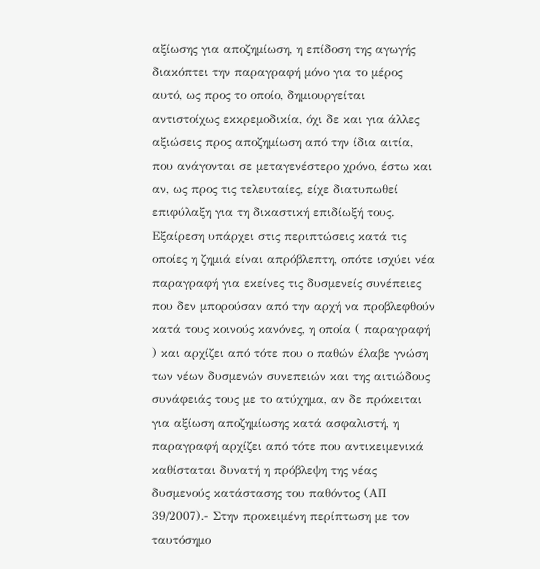αξίωσης για αποζημίωση, η επίδοση της αγωγής διακόπτει την παραγραφή μόνο για το μέρος αυτό, ως προς το οποίο, δημιουργείται αντιστοίχως εκκρεμοδικία, όχι δε και για άλλες αξιώσεις προς αποζημίωση από την ίδια αιτία, που ανάγονται σε μεταγενέστερο χρόνο, έστω και αν, ως προς τις τελευταίες, είχε διατυπωθεί επιφύλαξη για τη δικαστική επιδίωξή τους. Εξαίρεση υπάρχει στις περιπτώσεις κατά τις οποίες η ζημιά είναι απρόβλεπτη, οπότε ισχύει νέα παραγραφή για εκείνες τις δυσμενείς συνέπειες που δεν μπορούσαν από την αρχή να προβλεφθούν κατά τους κοινούς κανόνες, η οποία ( παραγραφή ) και αρχίζει από τότε που ο παθών έλαβε γνώση των νέων δυσμενών συνεπειών και της αιτιώδους συνάφειάς τους με το ατύχημα, αν δε πρόκειται για αξίωση αποζημίωσης κατά ασφαλιστή, η παραγραφή αρχίζει από τότε που αντικειμενικά καθίσταται δυνατή η πρόβλεψη της νέας δυσμενούς κατάστασης του παθόντος (ΑΠ 39/2007).- Στην προκειμένη περίπτωση με τον ταυτόσημο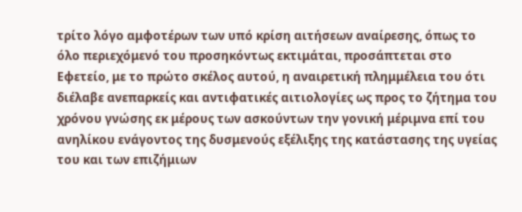τρίτο λόγο αμφοτέρων των υπό κρίση αιτήσεων αναίρεσης, όπως το όλο περιεχόμενό του προσηκόντως εκτιμάται, προσάπτεται στο Εφετείο, με το πρώτο σκέλος αυτού, η αναιρετική πλημμέλεια του ότι διέλαβε ανεπαρκείς και αντιφατικές αιτιολογίες ως προς το ζήτημα του χρόνου γνώσης εκ μέρους των ασκούντων την γονική μέριμνα επί του ανηλίκου ενάγοντος της δυσμενούς εξέλιξης της κατάστασης της υγείας του και των επιζήμιων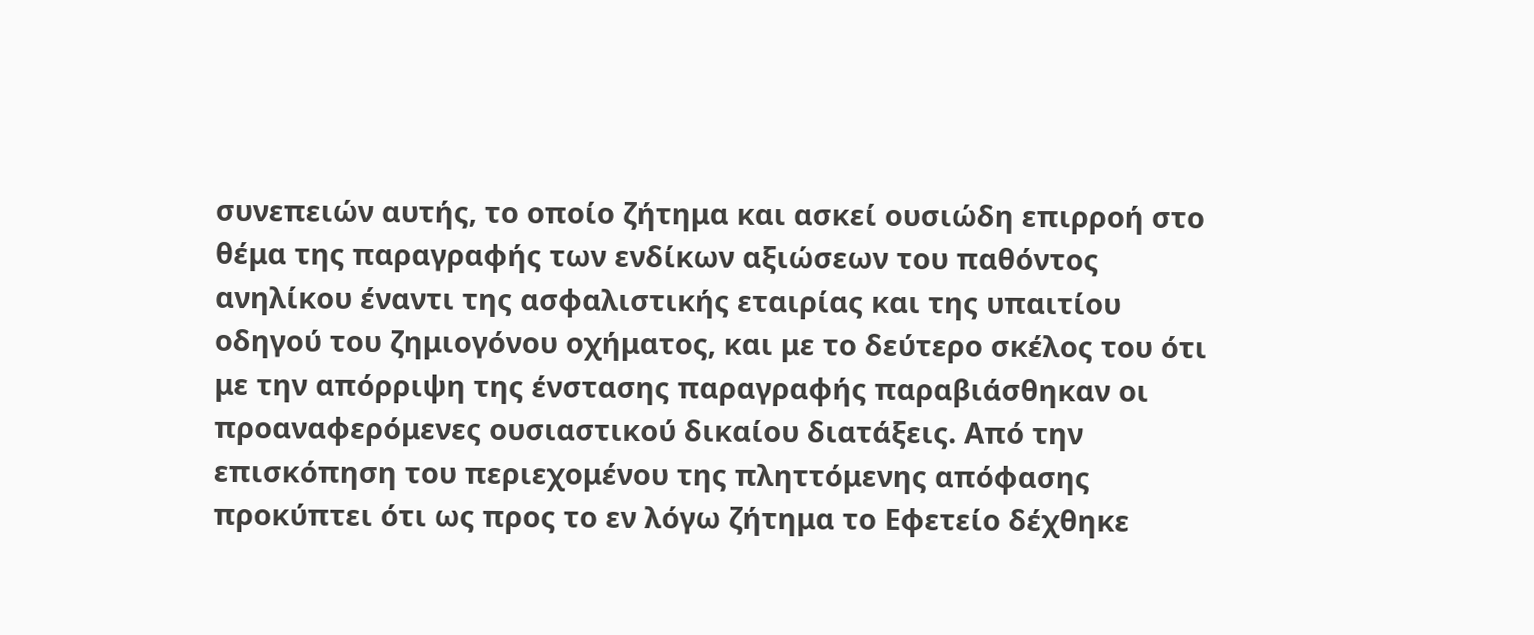συνεπειών αυτής, το οποίο ζήτημα και ασκεί ουσιώδη επιρροή στο θέμα της παραγραφής των ενδίκων αξιώσεων του παθόντος ανηλίκου έναντι της ασφαλιστικής εταιρίας και της υπαιτίου οδηγού του ζημιογόνου οχήματος, και με το δεύτερο σκέλος του ότι με την απόρριψη της ένστασης παραγραφής παραβιάσθηκαν οι προαναφερόμενες ουσιαστικού δικαίου διατάξεις. Από την επισκόπηση του περιεχομένου της πληττόμενης απόφασης προκύπτει ότι ως προς το εν λόγω ζήτημα το Εφετείο δέχθηκε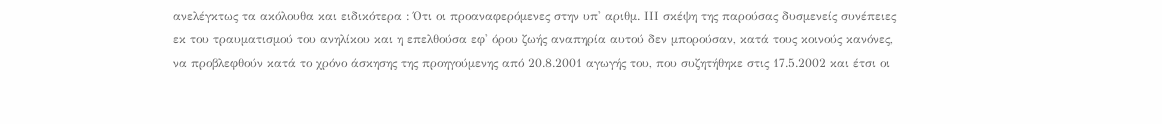ανελέγκτως τα ακόλουθα και ειδικότερα : Ότι οι προαναφερόμενες στην υπ' αριθμ. ΙΙΙ σκέψη της παρούσας δυσμενείς συνέπειες εκ του τραυματισμού του ανηλίκου και η επελθούσα εφ' όρου ζωής αναπηρία αυτού δεν μπορούσαν, κατά τους κοινούς κανόνες, να προβλεφθούν κατά το χρόνο άσκησης της προηγούμενης από 20.8.2001 αγωγής του, που συζητήθηκε στις 17.5.2002 και έτσι οι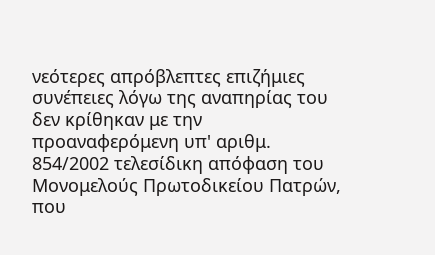νεότερες απρόβλεπτες επιζήμιες συνέπειες λόγω της αναπηρίας του δεν κρίθηκαν με την προαναφερόμενη υπ' αριθμ. 854/2002 τελεσίδικη απόφαση του Μονομελούς Πρωτοδικείου Πατρών, που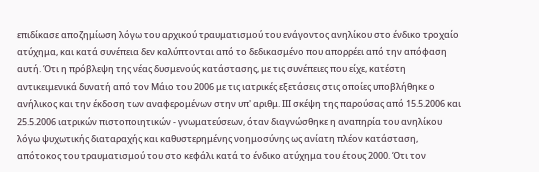επιδίκασε αποζημίωση λόγω του αρχικού τραυματισμού του ενάγοντος ανηλίκου στο ένδικο τροχαίο ατύχημα, και κατά συνέπεια δεν καλύπτονται από το δεδικασμένο που απορρέει από την απόφαση αυτή. Ότι η πρόβλεψη της νέας δυσμενούς κατάστασης, με τις συνέπειες που είχε, κατέστη αντικειμενικά δυνατή από τον Μάιο του 2006 με τις ιατρικές εξετάσεις στις οποίες υποβλήθηκε ο ανήλικος και την έκδοση των αναφερομένων στην υπ' αριθμ. ΙΙΙ σκέψη της παρούσας από 15.5.2006 και 25.5.2006 ιατρικών πιστοποιητικών - γνωματεύσεων, όταν διαγνώσθηκε η αναπηρία του ανηλίκου λόγω ψυχωτικής διαταραχής και καθυστερημένης νοημοσύνης ως ανίατη πλέον κατάσταση, απότοκος του τραυματισμού του στο κεφάλι κατά το ένδικο ατύχημα του έτους 2000. Ότι τον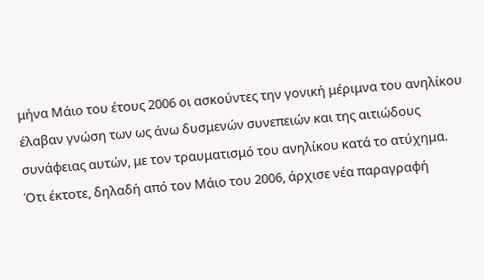μήνα Μάιο του έτους 2006 οι ασκούντες την γονική μέριμνα του ανηλίκου έλαβαν γνώση των ως άνω δυσμενών συνεπειών και της αιτιώδους συνάφειας αυτών, με τον τραυματισμό του ανηλίκου κατά το ατύχημα. Ότι έκτοτε, δηλαδή από τον Μάιο του 2006, άρχισε νέα παραγραφή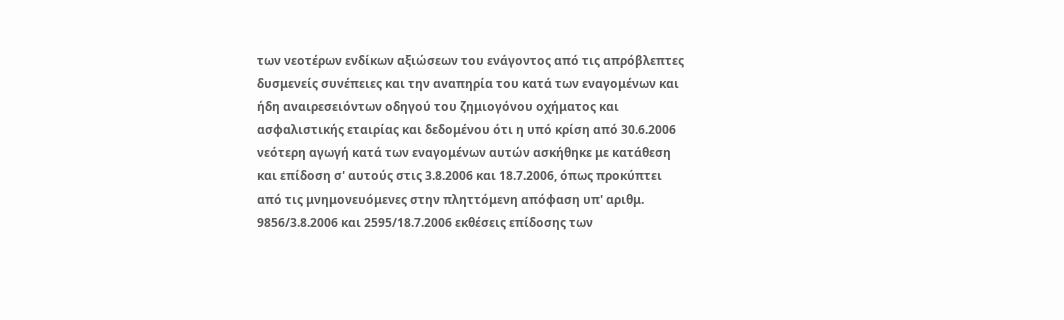των νεοτέρων ενδίκων αξιώσεων του ενάγοντος από τις απρόβλεπτες δυσμενείς συνέπειες και την αναπηρία του κατά των εναγομένων και ήδη αναιρεσειόντων οδηγού του ζημιογόνου οχήματος και ασφαλιστικής εταιρίας και δεδομένου ότι η υπό κρίση από 30.6.2006 νεότερη αγωγή κατά των εναγομένων αυτών ασκήθηκε με κατάθεση και επίδοση σ' αυτούς στις 3.8.2006 και 18.7.2006, όπως προκύπτει από τις μνημονευόμενες στην πληττόμενη απόφαση υπ' αριθμ. 9856/3.8.2006 και 2595/18.7.2006 εκθέσεις επίδοσης των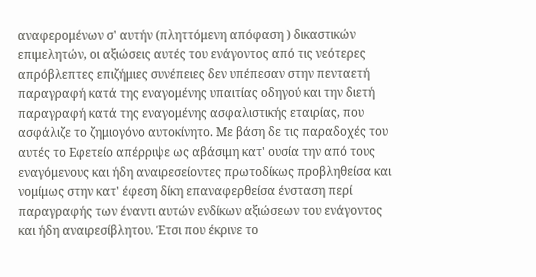αναφερομένων σ' αυτήν (πληττόμενη απόφαση ) δικαστικών επιμελητών, οι αξιώσεις αυτές του ενάγοντος από τις νεότερες απρόβλεπτες επιζήμιες συνέπειες δεν υπέπεσαν στην πενταετή παραγραφή κατά της εναγομένης υπαιτίας οδηγού και την διετή παραγραφή κατά της εναγομένης ασφαλιστικής εταιρίας, που ασφάλιζε το ζημιογόνο αυτοκίνητο. Με βάση δε τις παραδοχές του αυτές το Εφετείο απέρριψε ως αβάσιμη κατ' ουσία την από τους εναγόμενους και ήδη αναιρεσείοντες πρωτοδίκως προβληθείσα και νομίμως στην κατ' έφεση δίκη επαναφερθείσα ένσταση περί παραγραφής των έναντι αυτών ενδίκων αξιώσεων του ενάγοντος και ήδη αναιρεσίβλητου. Έτσι που έκρινε το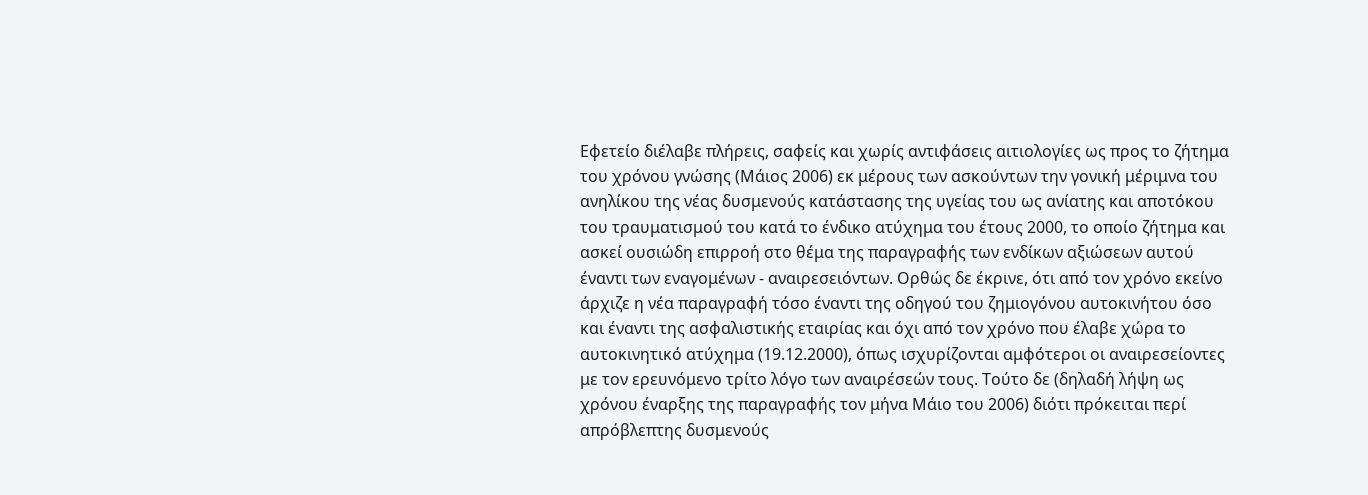Εφετείο διέλαβε πλήρεις, σαφείς και χωρίς αντιφάσεις αιτιολογίες ως προς το ζήτημα του χρόνου γνώσης (Μάιος 2006) εκ μέρους των ασκούντων την γονική μέριμνα του ανηλίκου της νέας δυσμενούς κατάστασης της υγείας του ως ανίατης και αποτόκου του τραυματισμού του κατά το ένδικο ατύχημα του έτους 2000, το οποίο ζήτημα και ασκεί ουσιώδη επιρροή στο θέμα της παραγραφής των ενδίκων αξιώσεων αυτού έναντι των εναγομένων - αναιρεσειόντων. Ορθώς δε έκρινε, ότι από τον χρόνο εκείνο άρχιζε η νέα παραγραφή τόσο έναντι της οδηγού του ζημιογόνου αυτοκινήτου όσο και έναντι της ασφαλιστικής εταιρίας και όχι από τον χρόνο που έλαβε χώρα το αυτοκινητικό ατύχημα (19.12.2000), όπως ισχυρίζονται αμφότεροι οι αναιρεσείοντες με τον ερευνόμενο τρίτο λόγο των αναιρέσεών τους. Τούτο δε (δηλαδή λήψη ως χρόνου έναρξης της παραγραφής τον μήνα Μάιο του 2006) διότι πρόκειται περί απρόβλεπτης δυσμενούς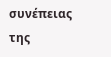συνέπειας της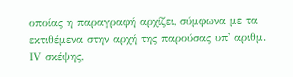οποίας η παραγραφή αρχίζει, σύμφωνα με τα εκτιθέμενα στην αρχή της παρούσας υπ' αριθμ. ΙV σκέψης,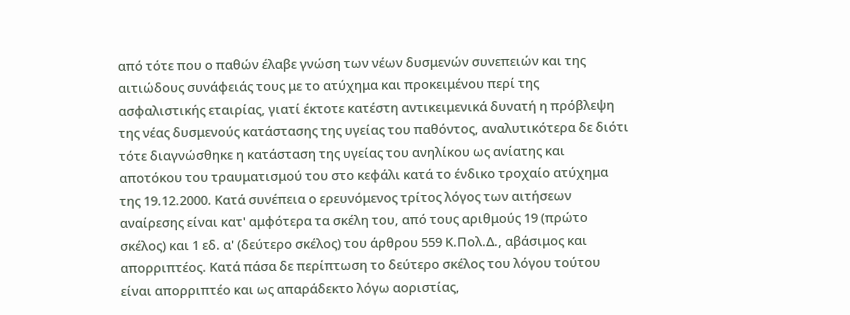από τότε που ο παθών έλαβε γνώση των νέων δυσμενών συνεπειών και της αιτιώδους συνάφειάς τους με το ατύχημα και προκειμένου περί της ασφαλιστικής εταιρίας, γιατί έκτοτε κατέστη αντικειμενικά δυνατή η πρόβλεψη της νέας δυσμενούς κατάστασης της υγείας του παθόντος, αναλυτικότερα δε διότι τότε διαγνώσθηκε η κατάσταση της υγείας του ανηλίκου ως ανίατης και αποτόκου του τραυματισμού του στο κεφάλι κατά το ένδικο τροχαίο ατύχημα της 19.12.2000. Κατά συνέπεια ο ερευνόμενος τρίτος λόγος των αιτήσεων αναίρεσης είναι κατ' αμφότερα τα σκέλη του, από τους αριθμούς 19 (πρώτο σκέλος) και 1 εδ. α' (δεύτερο σκέλος) του άρθρου 559 Κ.Πολ.Δ., αβάσιμος και απορριπτέος. Κατά πάσα δε περίπτωση το δεύτερο σκέλος του λόγου τούτου είναι απορριπτέο και ως απαράδεκτο λόγω αοριστίας,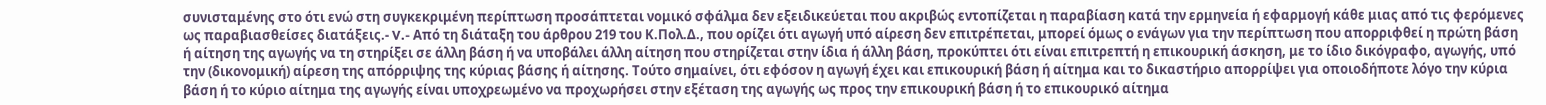συνισταμένης στο ότι ενώ στη συγκεκριμένη περίπτωση προσάπτεται νομικό σφάλμα δεν εξειδικεύεται που ακριβώς εντοπίζεται η παραβίαση κατά την ερμηνεία ή εφαρμογή κάθε μιας από τις φερόμενες ως παραβιασθείσες διατάξεις.- V.- Από τη διάταξη του άρθρου 219 του Κ.Πολ.Δ., που ορίζει ότι αγωγή υπό αίρεση δεν επιτρέπεται, μπορεί όμως ο ενάγων για την περίπτωση που απορριφθεί η πρώτη βάση ή αίτηση της αγωγής να τη στηρίξει σε άλλη βάση ή να υποβάλει άλλη αίτηση που στηρίζεται στην ίδια ή άλλη βάση, προκύπτει ότι είναι επιτρεπτή η επικουρική άσκηση, με το ίδιο δικόγραφο, αγωγής, υπό την (δικονομική) αίρεση της απόρριψης της κύριας βάσης ή αίτησης. Τούτο σημαίνει, ότι εφόσον η αγωγή έχει και επικουρική βάση ή αίτημα και το δικαστήριο απορρίψει για οποιοδήποτε λόγο την κύρια βάση ή το κύριο αίτημα της αγωγής είναι υποχρεωμένο να προχωρήσει στην εξέταση της αγωγής ως προς την επικουρική βάση ή το επικουρικό αίτημα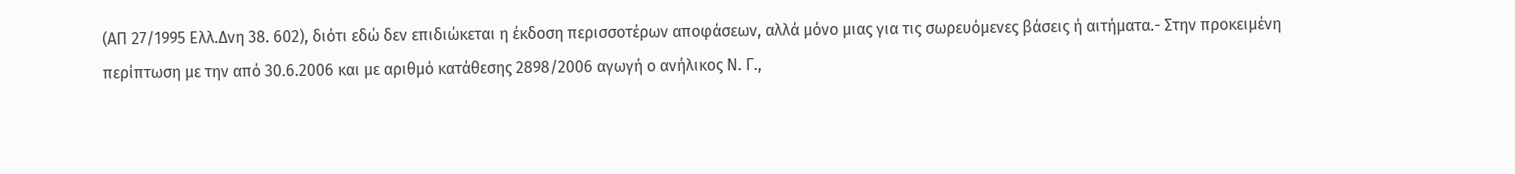(ΑΠ 27/1995 Ελλ.Δνη 38. 602), διότι εδώ δεν επιδιώκεται η έκδοση περισσοτέρων αποφάσεων, αλλά μόνο μιας για τις σωρευόμενες βάσεις ή αιτήματα.- Στην προκειμένη περίπτωση με την από 30.6.2006 και με αριθμό κατάθεσης 2898/2006 αγωγή ο ανήλικος Ν. Γ.,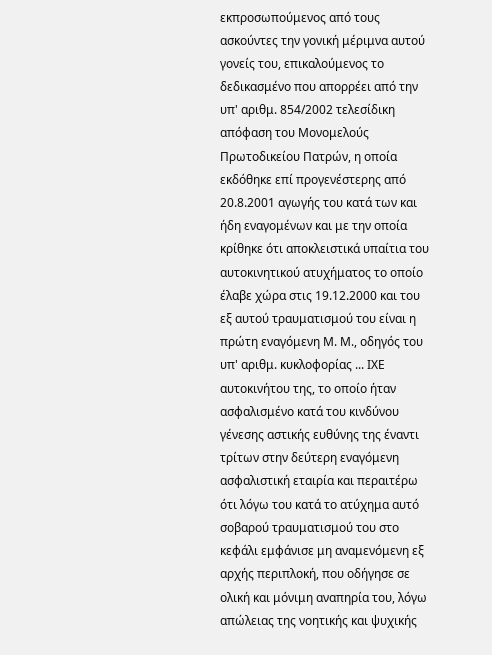εκπροσωπούμενος από τους ασκούντες την γονική μέριμνα αυτού γονείς του, επικαλούμενος το δεδικασμένο που απορρέει από την υπ' αριθμ. 854/2002 τελεσίδικη απόφαση του Μονομελούς Πρωτοδικείου Πατρών, η οποία εκδόθηκε επί προγενέστερης από 20.8.2001 αγωγής του κατά των και ήδη εναγομένων και με την οποία κρίθηκε ότι αποκλειστικά υπαίτια του αυτοκινητικού ατυχήματος το οποίο έλαβε χώρα στις 19.12.2000 και του εξ αυτού τραυματισμού του είναι η πρώτη εναγόμενη Μ. Μ., οδηγός του υπ' αριθμ. κυκλοφορίας ... ΙΧΕ αυτοκινήτου της, το οποίο ήταν ασφαλισμένο κατά του κινδύνου γένεσης αστικής ευθύνης της έναντι τρίτων στην δεύτερη εναγόμενη ασφαλιστική εταιρία και περαιτέρω ότι λόγω του κατά το ατύχημα αυτό σοβαρού τραυματισμού του στο κεφάλι εμφάνισε μη αναμενόμενη εξ αρχής περιπλοκή, που οδήγησε σε ολική και μόνιμη αναπηρία του, λόγω απώλειας της νοητικής και ψυχικής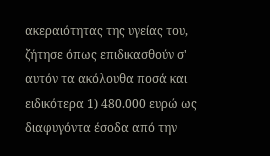ακεραιότητας της υγείας του, ζήτησε όπως επιδικασθούν σ' αυτόν τα ακόλουθα ποσά και ειδικότερα 1) 480.000 ευρώ ως διαφυγόντα έσοδα από την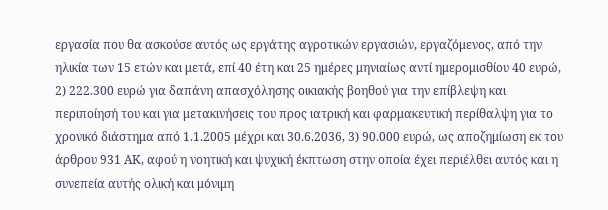εργασία που θα ασκούσε αυτός ως εργάτης αγροτικών εργασιών, εργαζόμενος, από την ηλικία των 15 ετών και μετά, επί 40 έτη και 25 ημέρες μηνιαίως αντί ημερομισθίου 40 ευρώ, 2) 222.300 ευρώ για δαπάνη απασχόλησης οικιακής βοηθού για την επίβλεψη και περιποίησή του και για μετακινήσεις του προς ιατρική και φαρμακευτική περίθαλψη για το χρονικό διάστημα από 1.1.2005 μέχρι και 30.6.2036, 3) 90.000 ευρώ, ως αποζημίωση εκ του άρθρου 931 ΑΚ, αφού η νοητική και ψυχική έκπτωση στην οποία έχει περιέλθει αυτός και η συνεπεία αυτής ολική και μόνιμη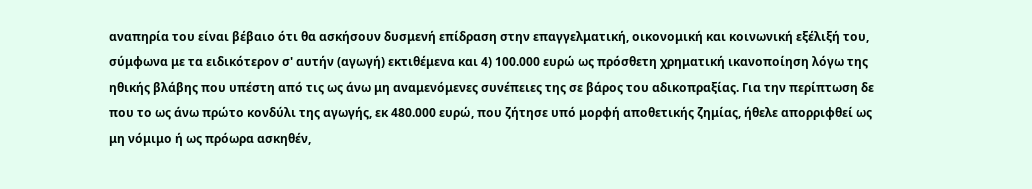αναπηρία του είναι βέβαιο ότι θα ασκήσουν δυσμενή επίδραση στην επαγγελματική, οικονομική και κοινωνική εξέλιξή του, σύμφωνα με τα ειδικότερον σ' αυτήν (αγωγή) εκτιθέμενα και 4) 100.000 ευρώ ως πρόσθετη χρηματική ικανοποίηση λόγω της ηθικής βλάβης που υπέστη από τις ως άνω μη αναμενόμενες συνέπειες της σε βάρος του αδικοπραξίας. Για την περίπτωση δε που το ως άνω πρώτο κονδύλι της αγωγής, εκ 480.000 ευρώ, που ζήτησε υπό μορφή αποθετικής ζημίας, ήθελε απορριφθεί ως μη νόμιμο ή ως πρόωρα ασκηθέν,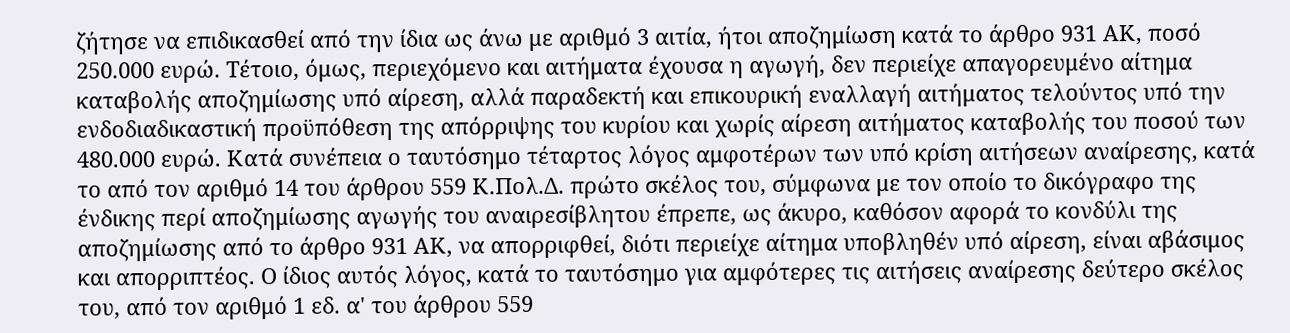ζήτησε να επιδικασθεί από την ίδια ως άνω με αριθμό 3 αιτία, ήτοι αποζημίωση κατά το άρθρο 931 ΑΚ, ποσό 250.000 ευρώ. Τέτοιο, όμως, περιεχόμενο και αιτήματα έχουσα η αγωγή, δεν περιείχε απαγορευμένο αίτημα καταβολής αποζημίωσης υπό αίρεση, αλλά παραδεκτή και επικουρική εναλλαγή αιτήματος τελούντος υπό την ενδοδιαδικαστική προϋπόθεση της απόρριψης του κυρίου και χωρίς αίρεση αιτήματος καταβολής του ποσού των 480.000 ευρώ. Κατά συνέπεια ο ταυτόσημο τέταρτος λόγος αμφοτέρων των υπό κρίση αιτήσεων αναίρεσης, κατά το από τον αριθμό 14 του άρθρου 559 Κ.Πολ.Δ. πρώτο σκέλος του, σύμφωνα με τον οποίο το δικόγραφο της ένδικης περί αποζημίωσης αγωγής του αναιρεσίβλητου έπρεπε, ως άκυρο, καθόσον αφορά το κονδύλι της αποζημίωσης από το άρθρο 931 ΑΚ, να απορριφθεί, διότι περιείχε αίτημα υποβληθέν υπό αίρεση, είναι αβάσιμος και απορριπτέος. Ο ίδιος αυτός λόγος, κατά το ταυτόσημο για αμφότερες τις αιτήσεις αναίρεσης δεύτερο σκέλος του, από τον αριθμό 1 εδ. α' του άρθρου 559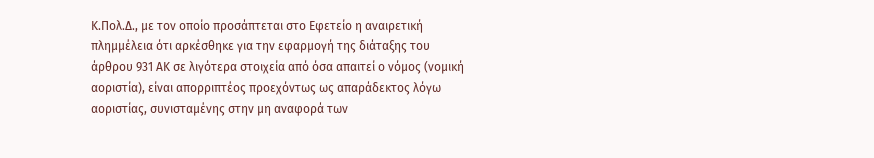Κ.Πολ.Δ., με τον οποίο προσάπτεται στο Εφετείο η αναιρετική πλημμέλεια ότι αρκέσθηκε για την εφαρμογή της διάταξης του άρθρου 931 ΑΚ σε λιγότερα στοιχεία από όσα απαιτεί ο νόμος (νομική αοριστία), είναι απορριπτέος προεχόντως ως απαράδεκτος λόγω αοριστίας, συνισταμένης στην μη αναφορά των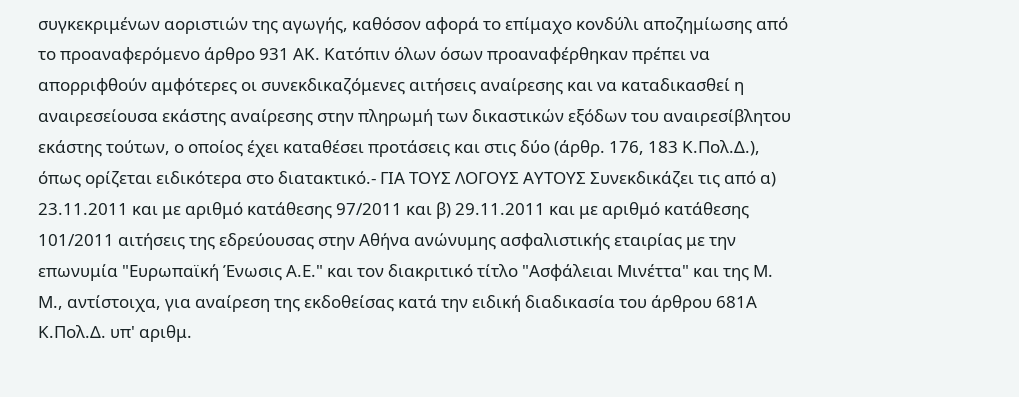συγκεκριμένων αοριστιών της αγωγής, καθόσον αφορά το επίμαχο κονδύλι αποζημίωσης από το προαναφερόμενο άρθρο 931 ΑΚ. Κατόπιν όλων όσων προαναφέρθηκαν πρέπει να απορριφθούν αμφότερες οι συνεκδικαζόμενες αιτήσεις αναίρεσης και να καταδικασθεί η αναιρεσείουσα εκάστης αναίρεσης στην πληρωμή των δικαστικών εξόδων του αναιρεσίβλητου εκάστης τούτων, ο οποίος έχει καταθέσει προτάσεις και στις δύο (άρθρ. 176, 183 Κ.Πολ.Δ.), όπως ορίζεται ειδικότερα στο διατακτικό.- ΓΙΑ ΤΟΥΣ ΛΟΓΟΥΣ ΑΥΤΟΥΣ Συνεκδικάζει τις από α) 23.11.2011 και με αριθμό κατάθεσης 97/2011 και β) 29.11.2011 και με αριθμό κατάθεσης 101/2011 αιτήσεις της εδρεύουσας στην Αθήνα ανώνυμης ασφαλιστικής εταιρίας με την επωνυμία "Ευρωπαϊκή Ένωσις Α.Ε." και τον διακριτικό τίτλο "Ασφάλειαι Μινέττα" και της Μ. Μ., αντίστοιχα, για αναίρεση της εκδοθείσας κατά την ειδική διαδικασία του άρθρου 681Α Κ.Πολ.Δ. υπ' αριθμ.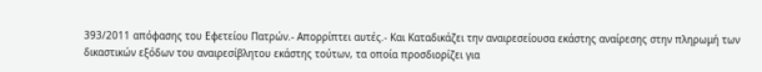393/2011 απόφασης του Εφετείου Πατρών.- Απορρίπτει αυτές.- Και Καταδικάζει την αναιρεσείουσα εκάστης αναίρεσης στην πληρωμή των δικαστικών εξόδων του αναιρεσίβλητου εκάστης τούτων, τα οποία προσδιορίζει για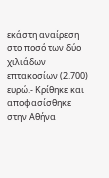εκάστη αναίρεση στο ποσό των δύο χιλιάδων επτακοσίων (2.700) ευρώ.- Κρίθηκε και αποφασίσθηκε στην Αθήνα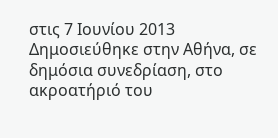στις 7 Ιουνίου 2013 Δημοσιεύθηκε στην Αθήνα, σε δημόσια συνεδρίαση, στο ακροατήριό του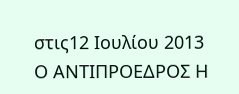στις12 Ιουλίου 2013 Ο ΑΝΤΙΠΡΟΕΔΡΟΣ Η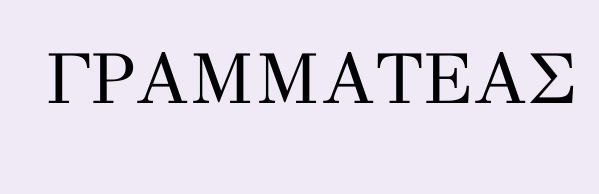ΓΡΑΜΜΑΤΕΑΣ